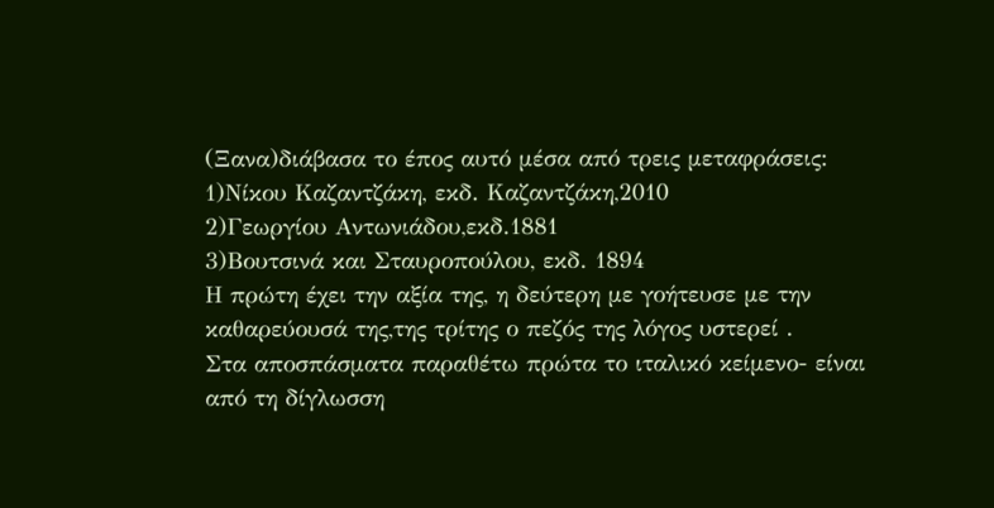(Ξανα)διάβασα το έπος αυτό μέσα από τρεις μεταφράσεις:
1)Νίκου Καζαντζάκη, εκδ. Καζαντζάκη,2010
2)Γεωργίου Αντωνιάδου,εκδ.1881
3)Βουτσινά και Σταυροπούλου, εκδ. 1894
Η πρώτη έχει την αξία της, η δεύτερη με γοήτευσε με την καθαρεύουσά της,της τρίτης ο πεζός της λόγος υστερεί .
Στα αποσπάσματα παραθέτω πρώτα το ιταλικό κείμενο- είναι από τη δίγλωσση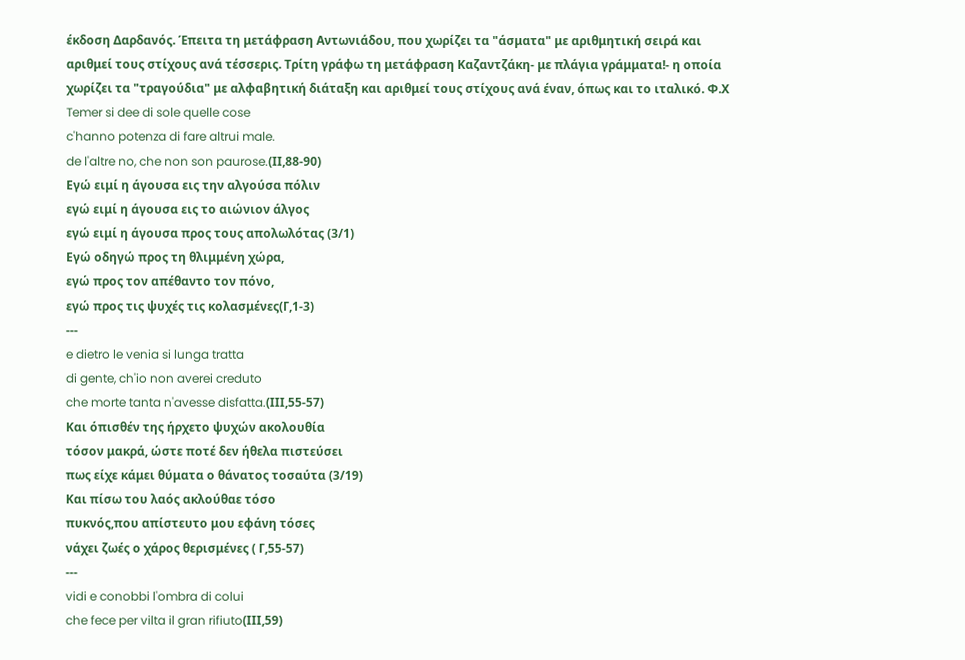έκδοση Δαρδανός. Έπειτα τη μετάφραση Αντωνιάδου, που χωρίζει τα "άσματα" με αριθμητική σειρά και αριθμεί τους στίχους ανά τέσσερις. Τρίτη γράφω τη μετάφραση Καζαντζάκη- με πλάγια γράμματα!- η οποία χωρίζει τα "τραγούδια" με αλφαβητική διάταξη και αριθμεί τους στίχους ανά έναν, όπως και το ιταλικό. Φ.Χ
Temer si dee di sole quelle cose
c'hanno potenza di fare altrui male.
de l'altre no, che non son paurose.(ΙΙ,88-90)
Εγώ ειμί η άγουσα εις την αλγούσα πόλιν
εγώ ειμί η άγουσα εις το αιώνιον άλγος
εγώ ειμί η άγουσα προς τους απολωλότας (3/1)
Εγώ οδηγώ προς τη θλιμμένη χώρα,
εγώ προς τον απέθαντο τον πόνο,
εγώ προς τις ψυχές τις κολασμένες(Γ,1-3)
---
e dietro le venia si lunga tratta
di gente, ch'io non averei creduto
che morte tanta n'avesse disfatta.(ΙΙΙ,55-57)
Και όπισθέν της ήρχετο ψυχών ακολουθία
τόσον μακρά, ώστε ποτέ δεν ήθελα πιστεύσει
πως είχε κάμει θύματα ο θάνατος τοσαύτα (3/19)
Και πίσω του λαός ακλούθαε τόσο
πυκνός,που απίστευτο μου εφάνη τόσες
νάχει ζωές ο χάρος θερισμένες ( Γ,55-57)
---
vidi e conobbi l'ombra di colui
che fece per vilta il gran rifiuto(ΙΙΙ,59)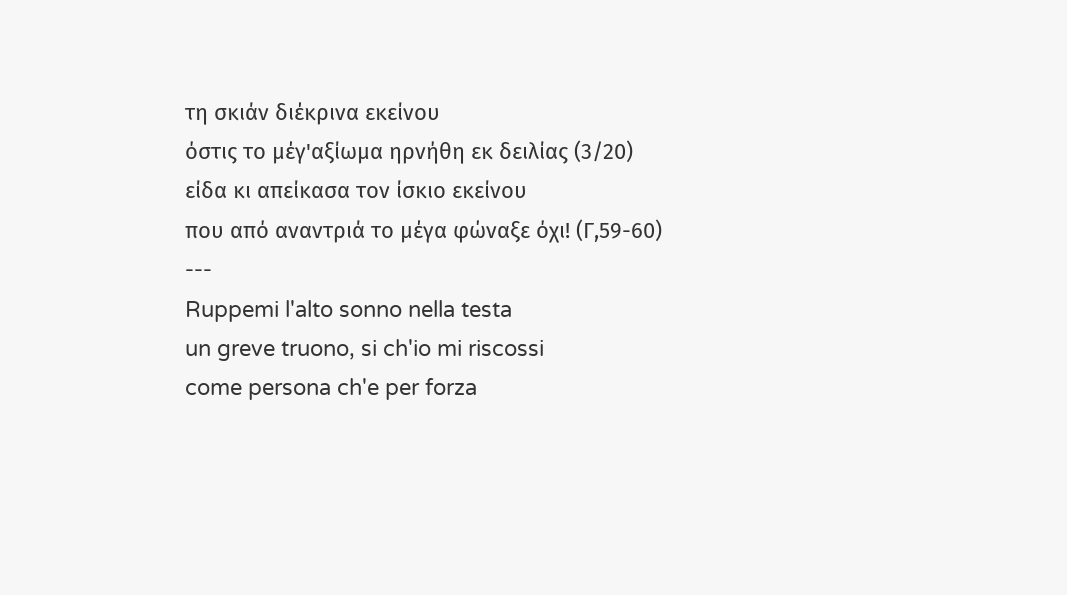τη σκιάν διέκρινα εκείνου
όστις το μέγ'αξίωμα ηρνήθη εκ δειλίας (3/20)
είδα κι απείκασα τον ίσκιο εκείνου
που από αναντριά το μέγα φώναξε όχι! (Γ,59-60)
---
Ruppemi l'alto sonno nella testa
un greve truono, si ch'io mi riscossi
come persona ch'e per forza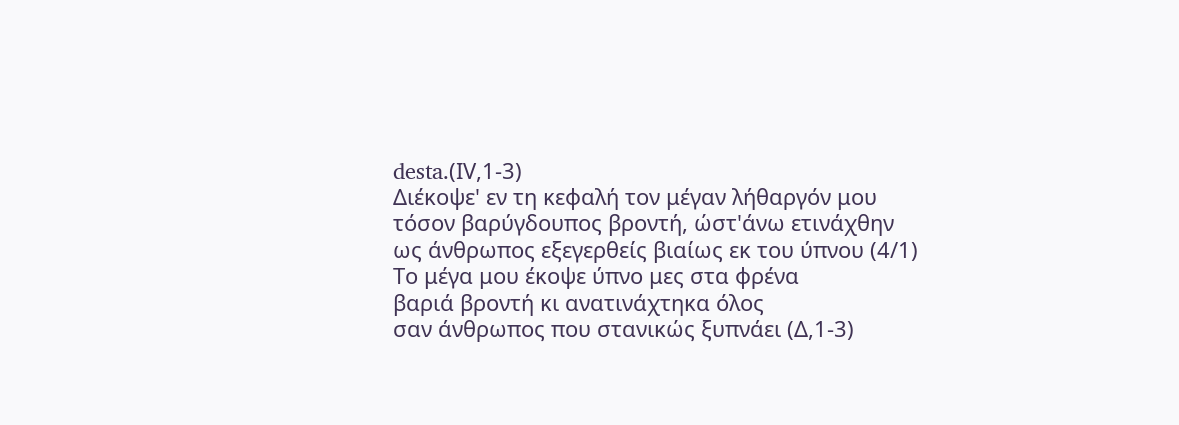desta.(ΙV,1-3)
Διέκοψε' εν τη κεφαλή τον μέγαν λήθαργόν μου
τόσον βαρύγδουπος βροντή, ώστ'άνω ετινάχθην
ως άνθρωπος εξεγερθείς βιαίως εκ του ύπνου (4/1)
Το μέγα μου έκοψε ύπνο μες στα φρένα
βαριά βροντή κι ανατινάχτηκα όλος
σαν άνθρωπος που στανικώς ξυπνάει (Δ,1-3)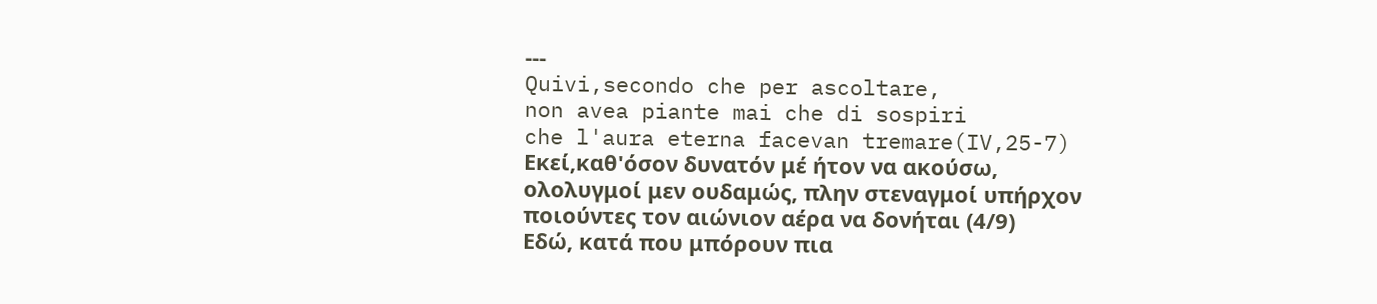---
Quivi,secondo che per ascoltare,
non avea piante mai che di sospiri
che l'aura eterna facevan tremare(IV,25-7)
Εκεί,καθ'όσον δυνατόν μέ ήτον να ακούσω,
ολολυγμοί μεν ουδαμώς, πλην στεναγμοί υπήρχον
ποιούντες τον αιώνιον αέρα να δονήται (4/9)
Εδώ, κατά που μπόρουν πια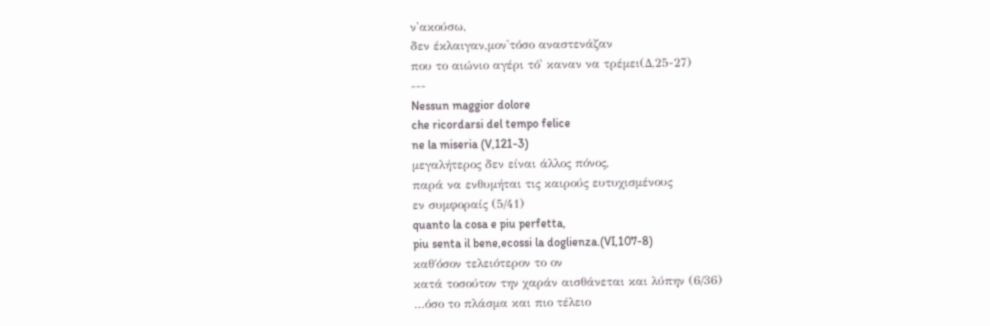ν'ακούσω,
δεν έκλαιγαν,μον'τόσο αναστενάζαν
που το αιώνιο αγέρι τό' καναν να τρέμει(Δ,25-27)
---
Nessun maggior dolore
che ricordarsi del tempo felice
ne la miseria (V,121-3)
μεγαλήτερος δεν είναι άλλος πόνος,
παρά να ενθυμήται τις καιρούς ευτυχισμένους
εν συμφοραίς (5/41)
quanto la cosa e piu perfetta,
piu senta il bene,ecossi la doglienza.(VI,107-8)
καθ΄όσον τελειότερον το ον
κατά τοσούτον την χαράν αισθάνεται και λύπην (6/36)
…όσο το πλάσμα και πιο τέλειο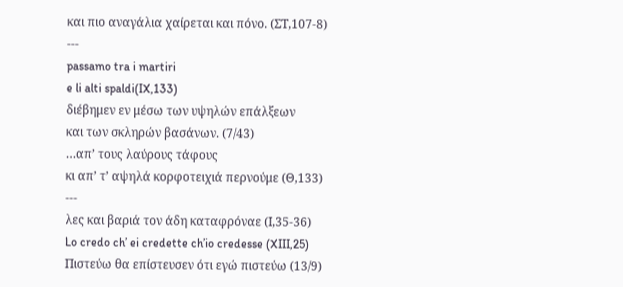και πιο αναγάλια χαίρεται και πόνο. (ΣΤ,107-8)
---
passamo tra i martiri
e li alti spaldi(IX,133)
διέβημεν εν μέσω των υψηλών επάλξεων
και των σκληρών βασάνων. (7/43)
…απ’ τους λαύρους τάφους
κι απ’ τ’ αψηλά κορφοτειχιά περνούμε (Θ,133)
---
λες και βαριά τον άδη καταφρόναε (Ι,35-36)
Lo credo ch’ ei credette ch’io credesse (XIII,25)
Πιστεύω θα επίστευσεν ότι εγώ πιστεύω (13/9)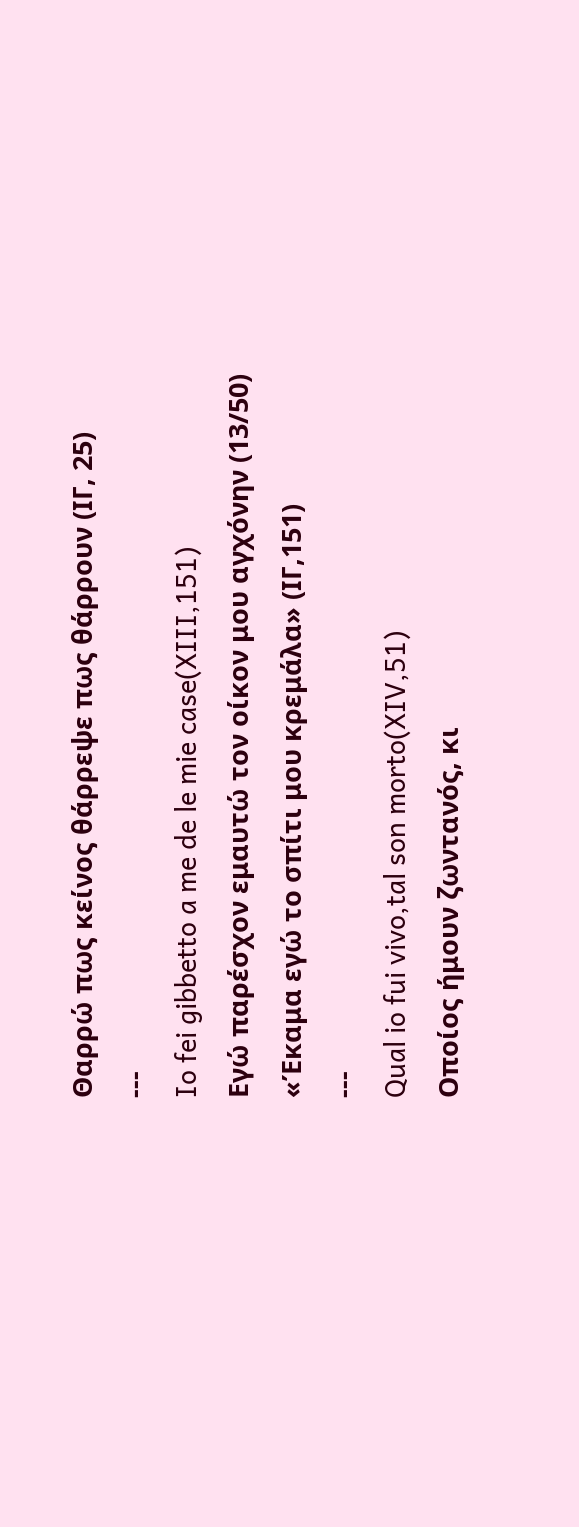Θαρρώ πως κείνος θάρρεψε πως θάρρουν (ΙΓ, 25)
---
Io fei gibbetto a me de le mie case(XIII,151)
Εγώ παρέσχον εμαυτώ τον οίκον μου αγχόνην (13/50)
«Έκαμα εγώ το σπίτι μου κρεμάλα» (ΙΓ,151)
---
Qual io fui vivo,tal son morto(XIV,51)
Οποίος ήμουν ζωντανός, κι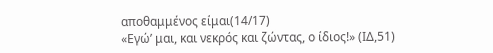αποθαμμένος είμαι(14/17)
«Εγώ’ μαι, και νεκρός και ζώντας, ο ίδιος!» (ΙΔ,51)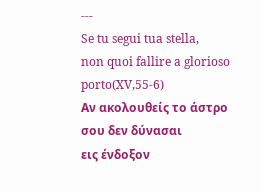---
Se tu segui tua stella,
non quoi fallire a glorioso porto(XV,55-6)
Αν ακολουθείς το άστρο σου δεν δύνασαι
εις ένδοξον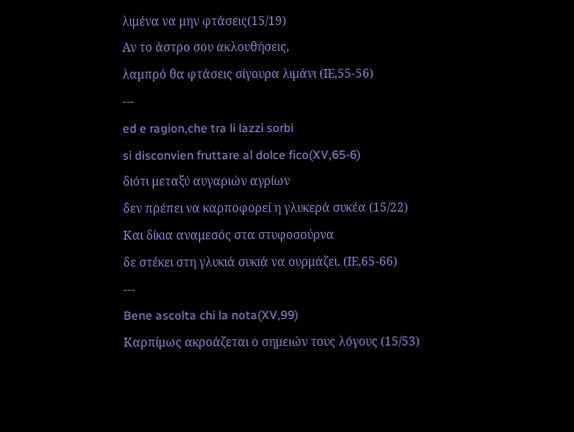λιμένα να μην φτάσεις(15/19)
Αν το άστρο σου ακλουθήσεις,
λαμπρό θα φτάσεις σίγουρα λιμάνι (ΙΕ,55-56)
---
ed e ragion,che tra li lazzi sorbi
si disconvien fruttare al dolce fico(XV,65-6)
διότι μεταξύ αυγαριών αγρίων
δεν πρέπει να καρποφορεί η γλυκερά συκέα (15/22)
Και δίκια αναμεσός στα στυφοσούρνα
δε στέκει στη γλυκιά συκιά να ουρμάζει. (ΙΕ,65-66)
---
Bene ascolta chi la nota(XV,99)
Καρπίμως ακροάζεται ο σημειών τους λόγους (15/53)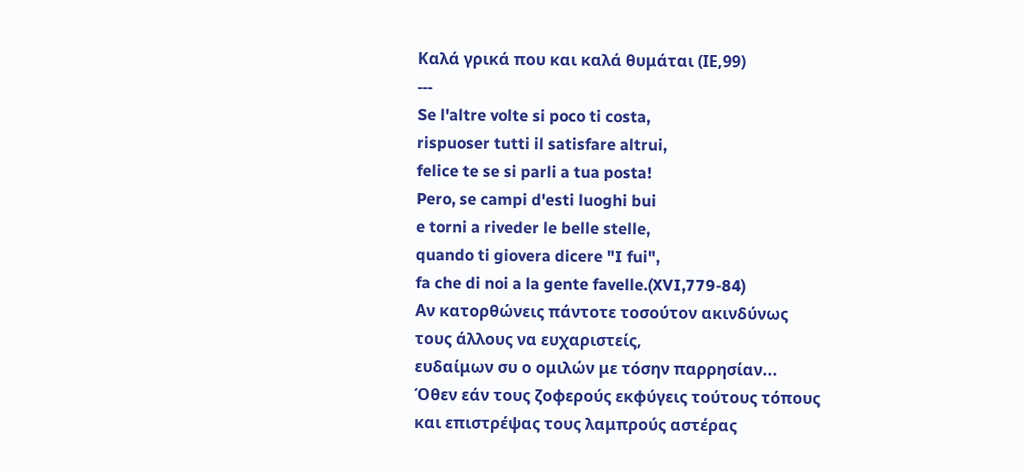Καλά γρικά που και καλά θυμάται (ΙΕ,99)
---
Se l'altre volte si poco ti costa,
rispuoser tutti il satisfare altrui,
felice te se si parli a tua posta!
Pero, se campi d'esti luoghi bui
e torni a riveder le belle stelle,
quando ti giovera dicere "I fui",
fa che di noi a la gente favelle.(XVI,779-84)
Αν κατορθώνεις πάντοτε τοσούτον ακινδύνως
τους άλλους να ευχαριστείς,
ευδαίμων συ ο ομιλών με τόσην παρρησίαν...
Όθεν εάν τους ζοφερούς εκφύγεις τούτους τόπους
και επιστρέψας τους λαμπρούς αστέρας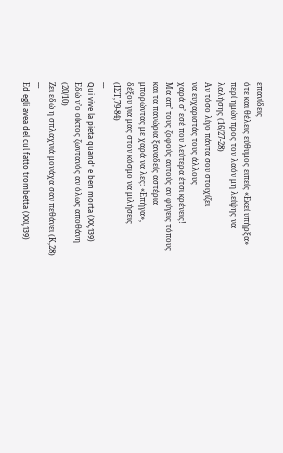επανίδεις
ότε και θέλεις εύθυμος ειπείς «Εκεί υπήρξα»
περί ημών προς τον λαόν μη λείψης να λαλήσης (16/27-28)
Αν τόσο λίγο πάντα σου στοιχίζει
να ευχαριστάς τους άλλους
χαρά σ’ εσέ που λεύτερα έτσι κρένεις!
Μα απ’ τους ζοφούς αυτούς αν φύγεις τόπους
και τα πανώρια ξαναδείς αστέρια
μπορώντας με χαρά να λες: «Επήγα»,
δέξου για μας στον κόσμο να μιλήσεις (ΙΣΤ,79-84)
---
Qui vive la pieta quand' e ben morta (XX,139)
Εδώ ν’ο οίκτος ζωντανός αν όλως αποθάνη (20/10)
Ζει εδώ η σπλαχνιά μονάχα σαν πεθάνει (Κ,28)
---
Εd egli avea del cul fatto trombetta (XXI,139)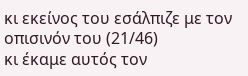κι εκείνος του εσάλπιζε με τον οπισινόν του (21/46)
κι έκαμε αυτός τον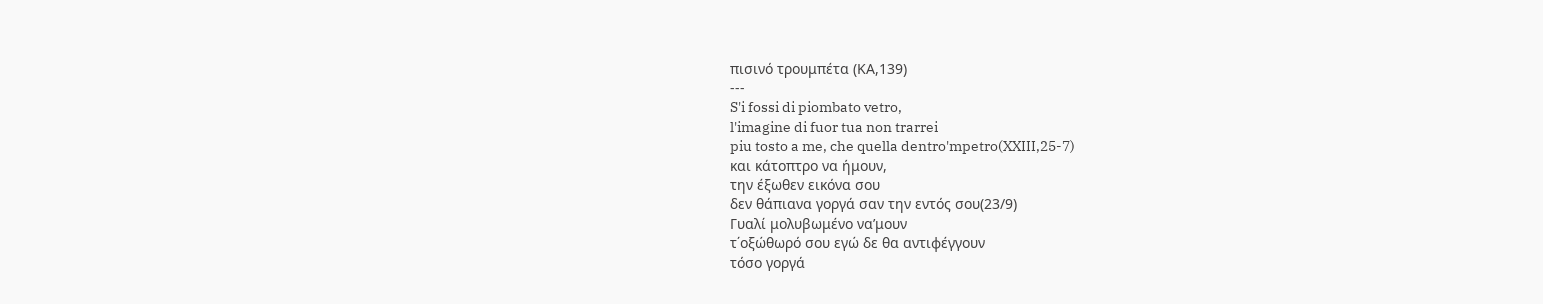πισινό τρουμπέτα (ΚΑ,139)
---
S'i fossi di piombato vetro,
l'imagine di fuor tua non trarrei
piu tosto a me, che quella dentro'mpetro(XXIII,25-7)
και κάτοπτρο να ήμουν,
την έξωθεν εικόνα σου
δεν θάπιανα γοργά σαν την εντός σου(23/9)
Γυαλί μολυβωμένο να’μουν
τ΄οξώθωρό σου εγώ δε θα αντιφέγγουν
τόσο γοργά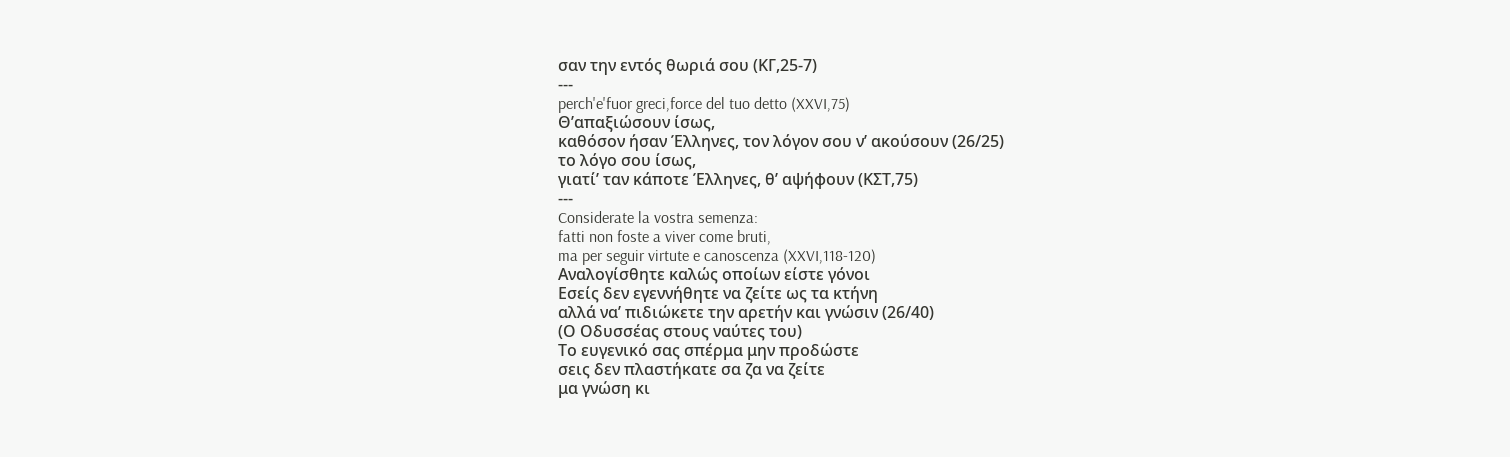σαν την εντός θωριά σου (ΚΓ,25-7)
---
perch'e'fuor greci,force del tuo detto (XXVI,75)
Θ’απαξιώσουν ίσως,
καθόσον ήσαν Έλληνες, τον λόγον σου ν’ ακούσουν (26/25)
το λόγο σου ίσως,
γιατί’ ταν κάποτε Έλληνες, θ’ αψήφουν (ΚΣΤ,75)
---
Considerate la vostra semenza:
fatti non foste a viver come bruti,
ma per seguir virtute e canoscenza (XXVI,118-120)
Αναλογίσθητε καλώς οποίων είστε γόνοι
Εσείς δεν εγεννήθητε να ζείτε ως τα κτήνη
αλλά να’ πιδιώκετε την αρετήν και γνώσιν (26/40)
(Ο Οδυσσέας στους ναύτες του)
Το ευγενικό σας σπέρμα μην προδώστε
σεις δεν πλαστήκατε σα ζα να ζείτε
μα γνώση κι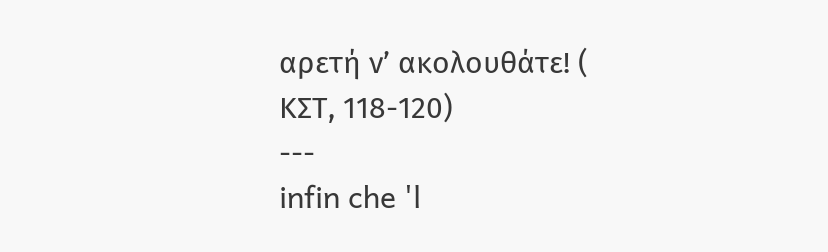αρετή ν’ ακολουθάτε! ( ΚΣΤ, 118-120)
---
infin che 'l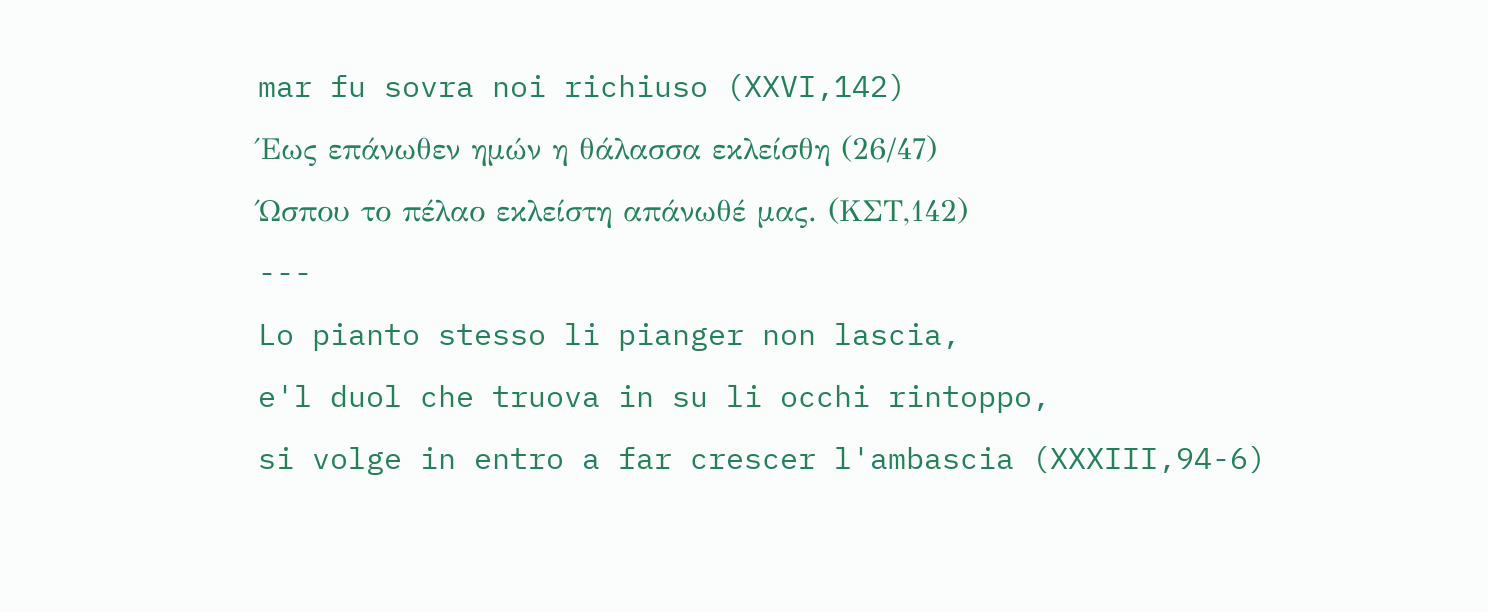mar fu sovra noi richiuso (XXVI,142)
Έως επάνωθεν ημών η θάλασσα εκλείσθη (26/47)
Ώσπου το πέλαο εκλείστη απάνωθέ μας. (ΚΣΤ,142)
---
Lo pianto stesso li pianger non lascia,
e'l duol che truova in su li occhi rintoppo,
si volge in entro a far crescer l'ambascia (XXXIII,94-6)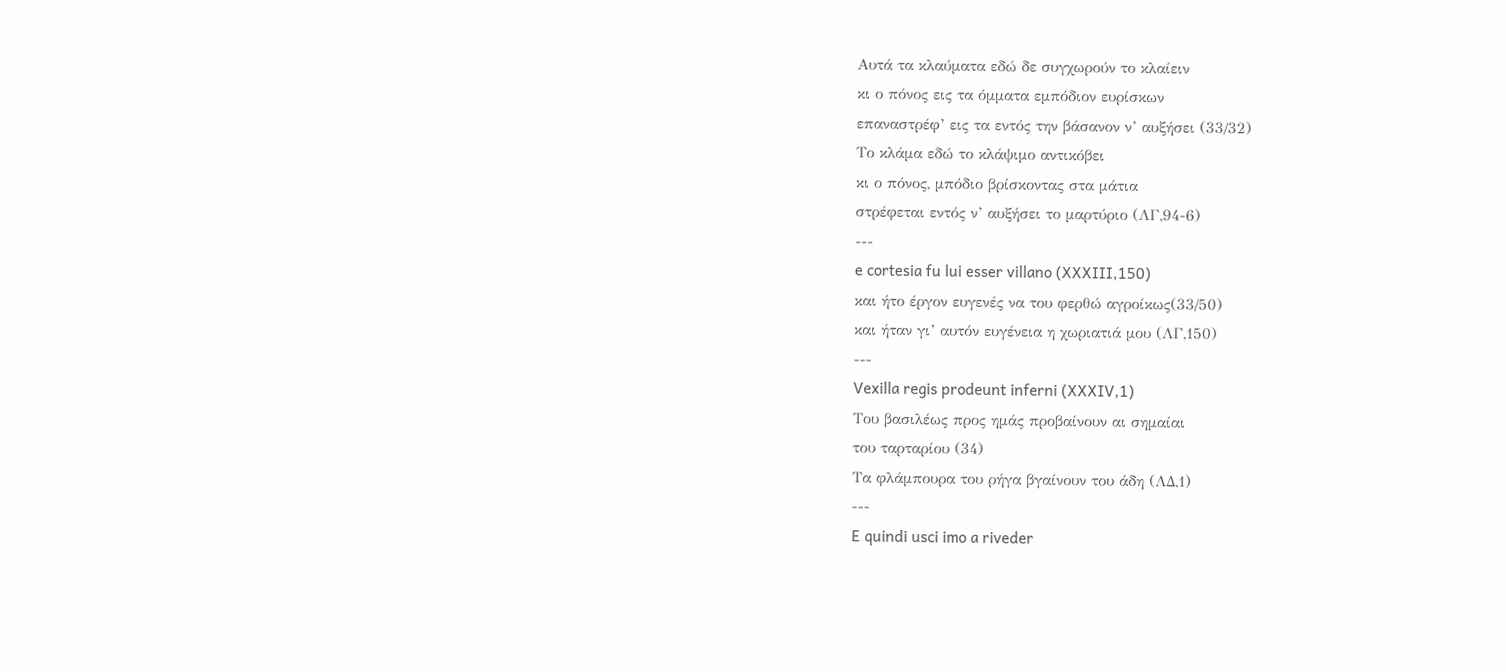Αυτά τα κλαύματα εδώ δε συγχωρούν το κλαίειν
κι ο πόνος εις τα όμματα εμπόδιον ευρίσκων
επαναστρέφ’ εις τα εντός την βάσανον ν’ αυξήσει (33/32)
Το κλάμα εδώ το κλάψιμο αντικόβει
κι ο πόνος, μπόδιο βρίσκοντας στα μάτια
στρέφεται εντός ν’ αυξήσει το μαρτύριο (ΛΓ,94-6)
---
e cortesia fu lui esser villano (XXXIII,150)
και ήτο έργον ευγενές να του φερθώ αγροίκως(33/50)
και ήταν γι’ αυτόν ευγένεια η χωριατιά μου (ΛΓ,150)
---
Vexilla regis prodeunt inferni (XXXIV,1)
Του βασιλέως προς ημάς προβαίνουν αι σημαίαι
του ταρταρίου (34)
Τα φλάμπουρα του ρήγα βγαίνουν του άδη (ΛΔ,1)
---
E quindi usci imo a riveder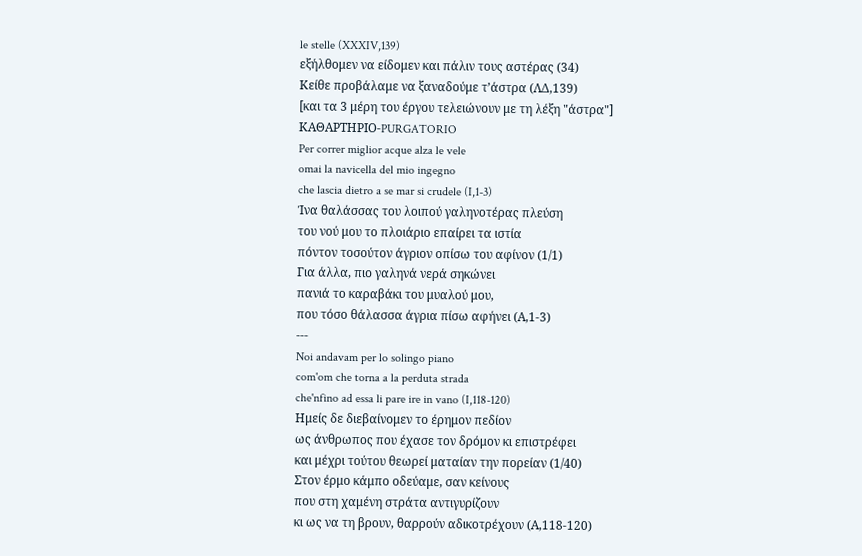le stelle (XXXIV,139)
εξήλθομεν να είδομεν και πάλιν τους αστέρας (34)
Κείθε προβάλαμε να ξαναδούμε τ’άστρα (ΛΔ,139)
[και τα 3 μέρη του έργου τελειώνουν με τη λέξη "άστρα"]
ΚΑΘΑΡTΗΡΙΟ-PURGATORIO
Per correr miglior acque alza le vele
omai la navicella del mio ingegno
che lascia dietro a se mar si crudele (I,1-3)
Ίνα θαλάσσας του λοιπού γαληνοτέρας πλεύση
του νού μου το πλοιάριο επαίρει τα ιστία
πόντον τοσούτον άγριον οπίσω του αφίνον (1/1)
Για άλλα, πιο γαληνά νερά σηκώνει
πανιά το καραβάκι του μυαλού μου,
που τόσο θάλασσα άγρια πίσω αφήνει (Α,1-3)
---
Noi andavam per lo solingo piano
com'om che torna a la perduta strada
che'nfino ad essa li pare ire in vano (I,118-120)
Ημείς δε διεβαίνομεν το έρημον πεδίον
ως άνθρωπος που έχασε τον δρόμον κι επιστρέφει
και μέχρι τούτου θεωρεί ματαίαν την πορείαν (1/40)
Στον έρμο κάμπο οδεύαμε, σαν κείνους
που στη χαμένη στράτα αντιγυρίζουν
κι ως να τη βρουν, θαρρούν αδικοτρέχουν (Α,118-120)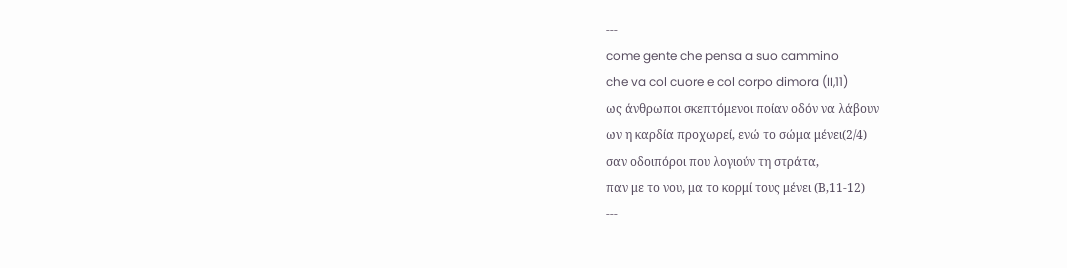---
come gente che pensa a suo cammino
che va col cuore e col corpo dimora (II,11)
ως άνθρωποι σκεπτόμενοι ποίαν οδόν να λάβουν
ων η καρδία προχωρεί, ενώ το σώμα μένει(2/4)
σαν οδοιπόροι που λογιούν τη στράτα,
παν με το νου, μα το κορμί τους μένει (Β,11-12)
---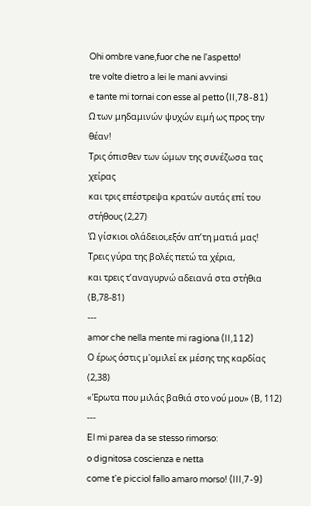Ohi ombre vane,fuor che ne l'aspetto!
tre volte dietro a lei le mani avvinsi
e tante mi tornai con esse al petto (II,78-81)
Ω των μηδαμινών ψυχών ειμή ως προς την θέαν!
Τρις όπισθεν των ώμων της συνέζωσα τας χείρας
και τρις επέστρεψα κρατών αυτάς επί του στήθους (2,27)
Ώ γίσκιοι ολάδειοι,εξόν απ’τη ματιά μας!
Τρεις γύρα της βολές πετώ τα χέρια,
και τρεις τ’αναγυρνώ αδειανά στα στήθια (Β,78-81)
---
amor che nella mente mi ragiona (II,112)
Ο έρως όστις μ'ομιλεί εκ μέσης της καρδίας (2,38)
«Έρωτα που μιλάς βαθιά στο νού μου» (Β, 112)
---
El mi parea da se stesso rimorso:
o dignitosa coscienza e netta
come t'e picciol fallo amaro morso! (III,7-9)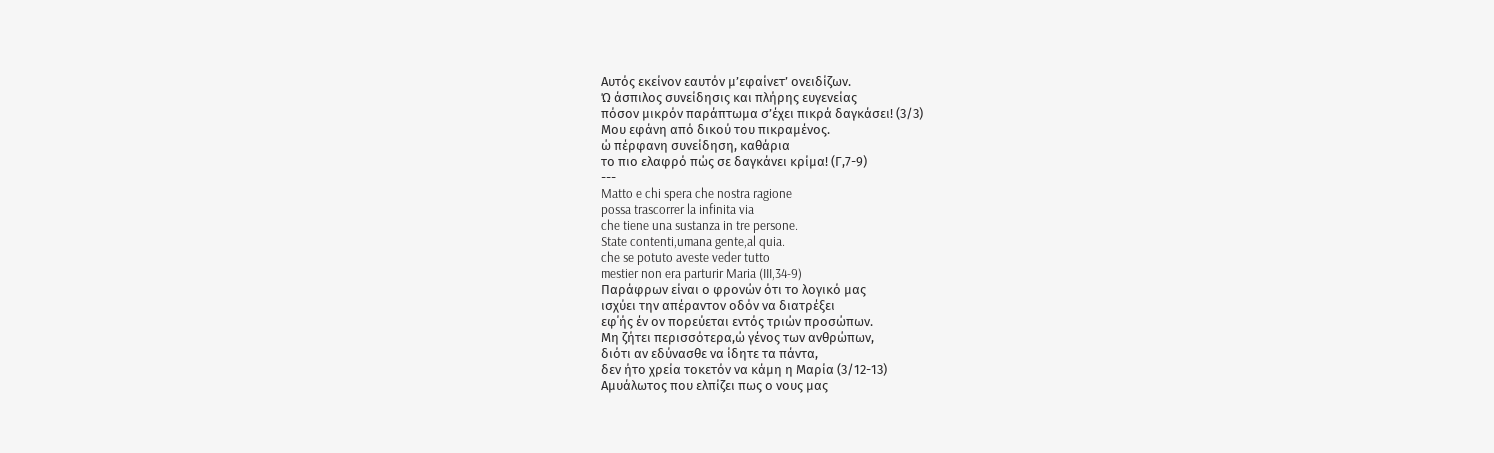Αυτός εκείνον εαυτόν μ’εφαίνετ’ ονειδίζων.
Ώ άσπιλος συνείδησις και πλήρης ευγενείας
πόσον μικρόν παράπτωμα σ’έχει πικρά δαγκάσει! (3/3)
Μου εφάνη από δικού του πικραμένος.
ώ πέρφανη συνείδηση, καθάρια
το πιο ελαφρό πώς σε δαγκάνει κρίμα! (Γ,7-9)
---
Matto e chi spera che nostra ragione
possa trascorrer la infinita via
che tiene una sustanza in tre persone.
State contenti,umana gente,al quia.
che se potuto aveste veder tutto
mestier non era parturir Maria (III,34-9)
Παράφρων είναι ο φρονών ότι το λογικό μας
ισχύει την απέραντον οδόν να διατρέξει
εφ΄ής έν ον πορεύεται εντός τριών προσώπων.
Μη ζήτει περισσότερα,ώ γένος των ανθρώπων,
διότι αν εδύνασθε να ίδητε τα πάντα,
δεν ήτο χρεία τοκετόν να κάμη η Μαρία (3/12-13)
Αμυάλωτος που ελπίζει πως ο νους μας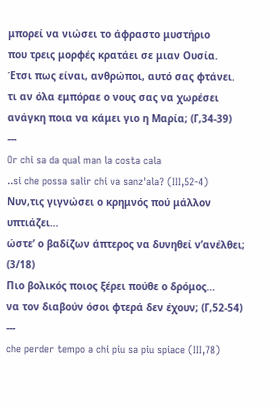μπορεί να νιώσει το άφραστο μυστήριο
που τρεις μορφές κρατάει σε μιαν Ουσία.
Έτσι πως είναι, ανθρώποι, αυτό σας φτάνει.
τι αν όλα εμπόραε ο νους σας να χωρέσει
ανάγκη ποια να κάμει γιο η Μαρία; (Γ,34-39)
---
Or chi sa da qual man la costa cala
..si che possa salir chi va sanz'ala? (III,52-4)
Νυν,τις γιγνώσει ο κρημνός πού μάλλον υπτιάζει…
ώστε’ ο βαδίζων άπτερος να δυνηθεί ν’ανέλθει; (3/18)
Πιο βολικός ποιος ξέρει πούθε ο δρόμος…
να τον διαβούν όσοι φτερά δεν έχουν; (Γ,52-54)
---
che perder tempo a chi piu sa piu spiace (III,78)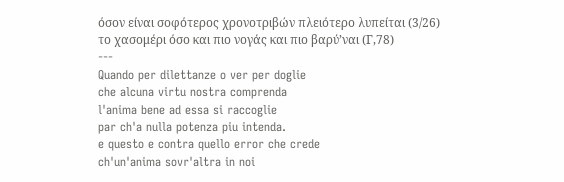όσον είναι σοφότερος χρονοτριβών πλειότερο λυπείται (3/26)
το χασομέρι όσο και πιο νογάς και πιο βαρύ’ναι (Γ,78)
---
Quando per dilettanze o ver per doglie
che alcuna virtu nostra comprenda
l'anima bene ad essa si raccoglie
par ch'a nulla potenza piu intenda.
e questo e contra quello error che crede
ch'un'anima sovr'altra in noi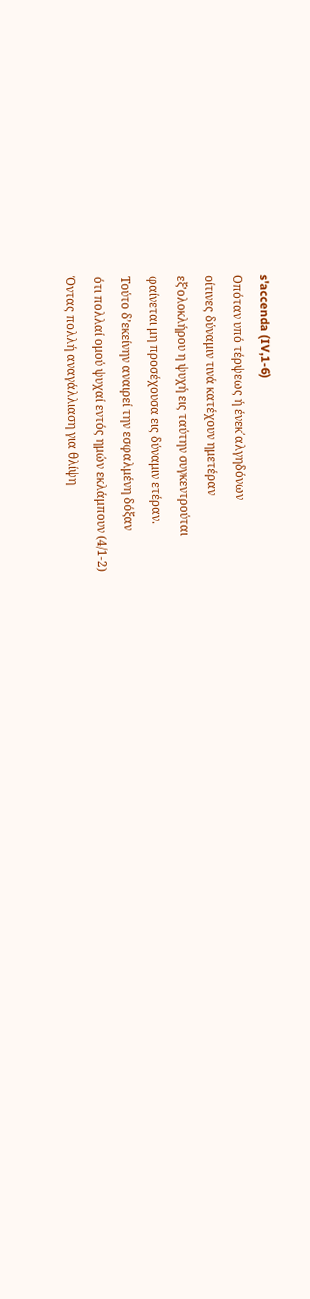s'accenda (IV,1-6)
Οπόταν υπό τέρψεως ή ένεκ΄αλγηδόνων
οίτινες δύναμιν τινά κατέχουν ημετέραν
εξ’ολοκλήρου η ψυχή εις ταύτην συγκεντρούται
φαίνεται μη προσέχουσα εις δύναμιν ετέραν.
Τούτο δ’εκείνην αναιρεί την εσφαλμένη δόξαν
ότι πολλαί ομού ψυχαί εντός ημών εκλάμπουν (4/1-2)
Όντας πολλή αναγάλλιαση για θλίψη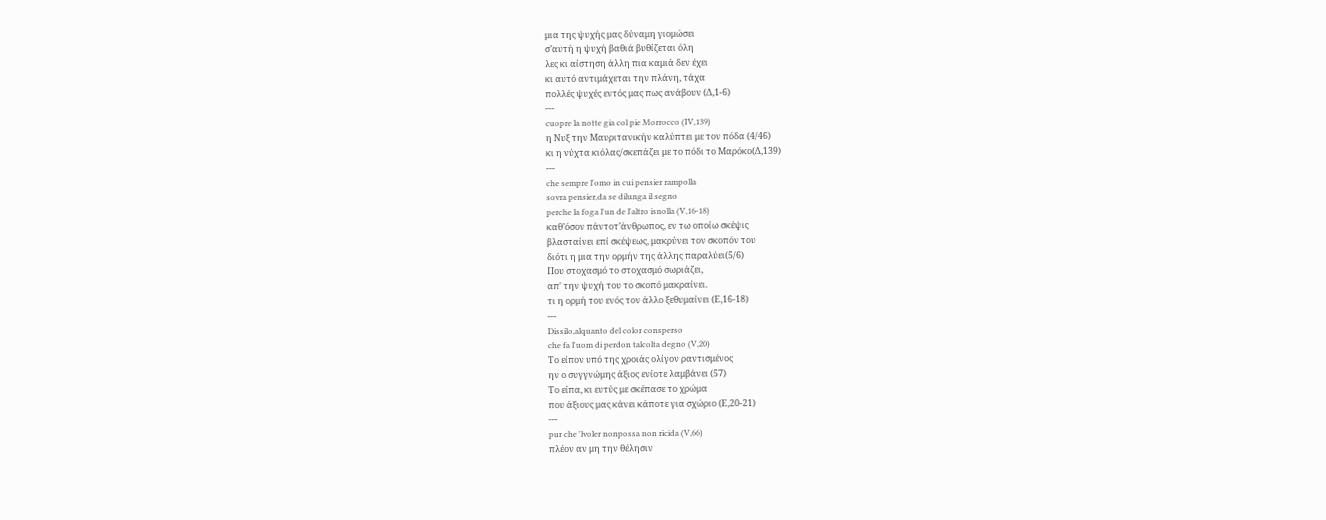μια της ψυχής μας δύναμη γιομώσει
σ’αυτή η ψυχή βαθιά βυθίζεται όλη
λες κι αίστηση άλλη πια καμιά δεν έχει
κι αυτό αντιμάχεται την πλάνη, τάχα
πολλές ψυχές εντός μας πως ανάβουν (Δ,1-6)
---
cuopre la notte gia col pie Morrocco (IV,139)
η Νυξ την Μαυριτανικήν καλύπτει με τον πόδα (4/46)
κι η νύχτα κιόλας/σκεπάζει με το πόδι το Μαρόκο(Δ,139)
---
che sempre l'omo in cui pensier rampolla
sovra pensier,da se dilunga il segno
perche la foga l'un de l'altro isnolla (V,16-18)
καθ’όσον πάντοτ’άνθρωπος, εν τω οποίω σκέψις
βλασταίνει επί σκέψεως, μακρύνει τον σκοπόν του
διότι η μια την ορμήν της άλλης παραλύει(5/6)
Που στοχασμό το στοχασμό σωριάζει,
απ' την ψυχή του το σκοπό μακραίνει.
τι η ορμή του ενός τον άλλο ξεθυμαίνει (Ε,16-18)
---
Dissilo,alquanto del color consperso
che fa l'uom di perdon talcolta degno (V,20)
Το είπον υπό της χροιάς ολίγον ραντισμένος
ην ο συγγνώμης άξιος ενίοτε λαμβάνει (57)
Το είπα, κι ευτύς με σκέπασε το χρώμα
που άξιους μας κάνει κάποτε για σχώριο (Ε,20-21)
---
pur che 'lvoler nonpossa non ricida (V,66)
πλέον αν μη την θέλησιν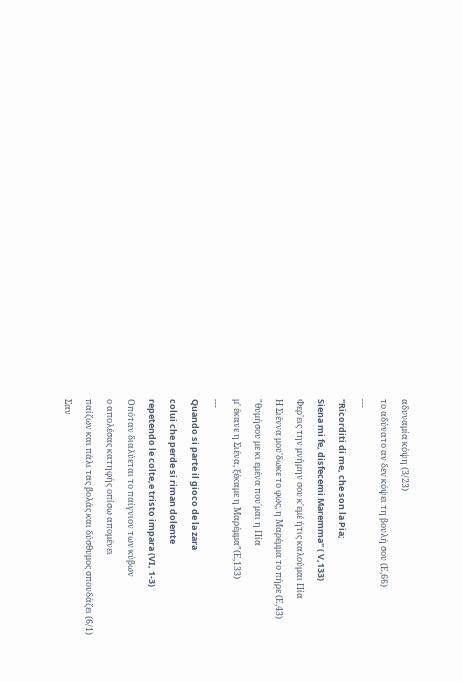αδυναμία κόψη (3/23)
το αδύνατο αν δεν κόψει τη βουλή σου (Ε,66)
---
"Ricorditi di me, che son la Pia;
Siena mi fe, disfecemi Maremma" ( V,133)
Φερ'εις την μνήμην σου κ'εμέ ήτις καλούμαι Πία
Η Σιέννα μου'δωκε το φως, η Μαρέμμα το πήρε (Ε,43)
"θυμήσου με κι εμένα που΄μαι η Πία
μ' έκανε η Σιένα, ξέκαμε η Μαρέμμα"(Ε,133)
---
Quando si parte il gioco de la zara
colui che perde si riman dolente
repetendo le colte,e tristo impara (VI, 1-3)
Οπόταν διαλύεται το παίγνιον των κύβων
ο απολέσας κατηφής οπίσω απομένει
παίζων και πάλι τας βολάς και δύσθυμος σπουδάζει (6/1)
Σαν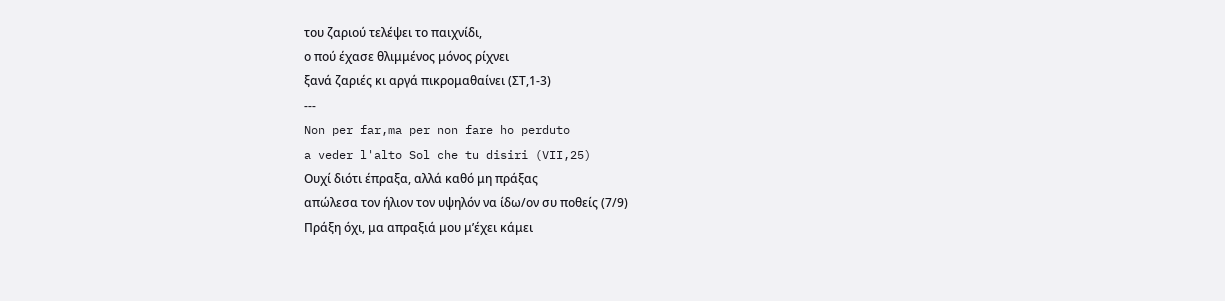του ζαριού τελέψει το παιχνίδι,
ο πού έχασε θλιμμένος μόνος ρίχνει
ξανά ζαριές κι αργά πικρομαθαίνει (ΣΤ,1-3)
---
Non per far,ma per non fare ho perduto
a veder l'alto Sol che tu disiri (VII,25)
Ουχί διότι έπραξα, αλλά καθό μη πράξας
απώλεσα τον ήλιον τον υψηλόν να ίδω/ον συ ποθείς (7/9)
Πράξη όχι, μα απραξιά μου μ’έχει κάμει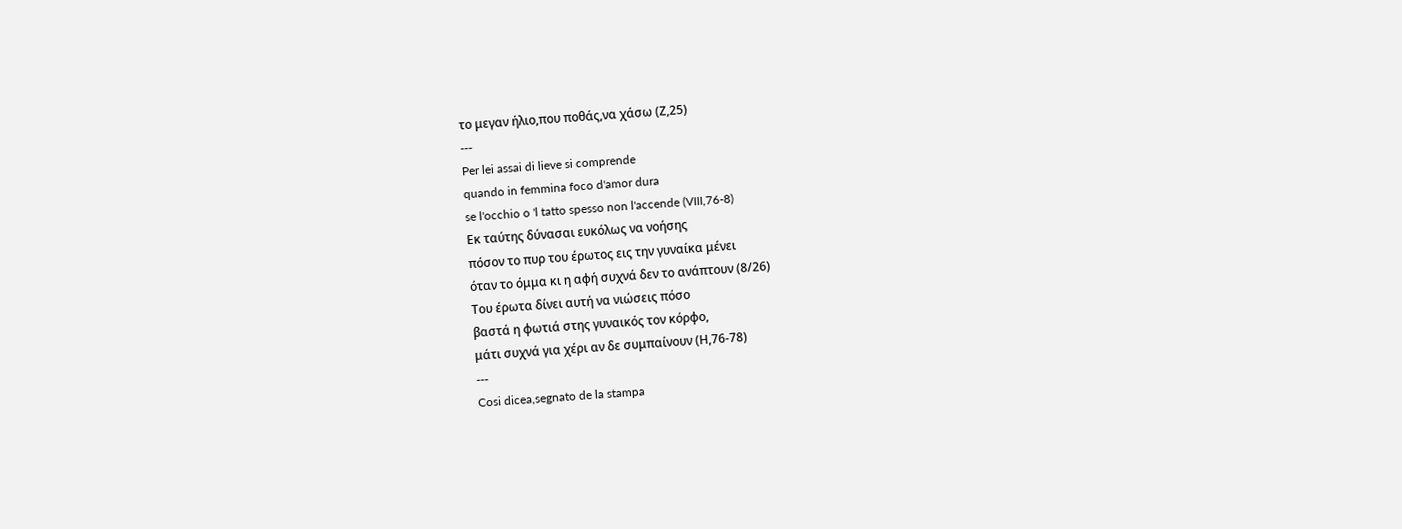το μεγαν ήλιο,που ποθάς,να χάσω (Ζ,25)
---
Per lei assai di lieve si comprende
quando in femmina foco d'amor dura
se l'occhio o 'l tatto spesso non l'accende (VIII,76-8)
Εκ ταύτης δύνασαι ευκόλως να νοήσης
πόσον το πυρ του έρωτος εις την γυναίκα μένει
όταν το όμμα κι η αφή συχνά δεν το ανάπτουν (8/26)
Του έρωτα δίνει αυτή να νιώσεις πόσο
βαστά η φωτιά στης γυναικός τον κόρφο,
μάτι συχνά για χέρι αν δε συμπαίνουν (Η,76-78)
---
Cosi dicea,segnato de la stampa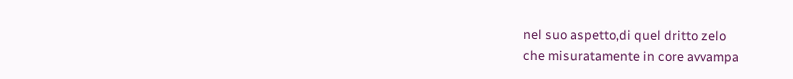nel suo aspetto,di quel dritto zelo
che misuratamente in core avvampa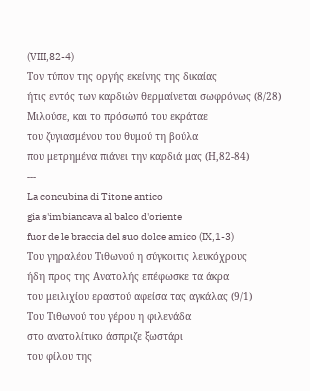(VIII,82-4)
Τον τύπον της οργής εκείνης της δικαίας
ήτις εντός των καρδιών θερμαίνεται σωφρόνως (8/28)
Μιλούσε, και το πρόσωπό του εκράταε
του ζυγιασμένου του θυμού τη βούλα
που μετρημένα πιάνει την καρδιά μας (Η,82-84)
---
La concubina di Titone antico
gia s'imbiancava al balco d'oriente
fuor de le braccia del suo dolce amico (IX,1-3)
Του γηραλέου Τιθωνού η σύγκοιτις λευκόχρους
ήδη προς της Ανατολής επέφωσκε τα άκρα
του μειλιχίου εραστού αφείσα τας αγκάλας (9/1)
Του Τιθωνού του γέρου η φιλενάδα
στο ανατολίτικο άσπριζε ξωστάρι
του φίλου της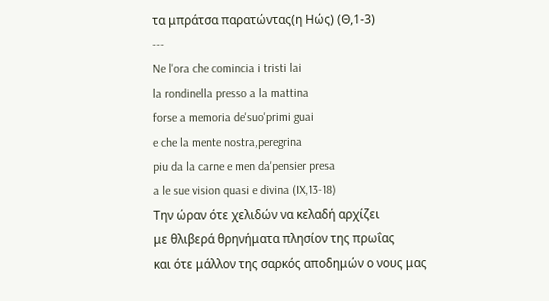τα μπράτσα παρατώντας(η Ηώς) (Θ,1-3)
---
Ne l'ora che comincia i tristi lai
la rondinella presso a la mattina
forse a memoria de'suo'primi guai
e che la mente nostra,peregrina
piu da la carne e men da'pensier presa
a le sue vision quasi e divina (IX,13-18)
Την ώραν ότε χελιδών να κελαδή αρχίζει
με θλιβερά θρηνήματα πλησίον της πρωΐας
και ότε μάλλον της σαρκός αποδημών ο νους μας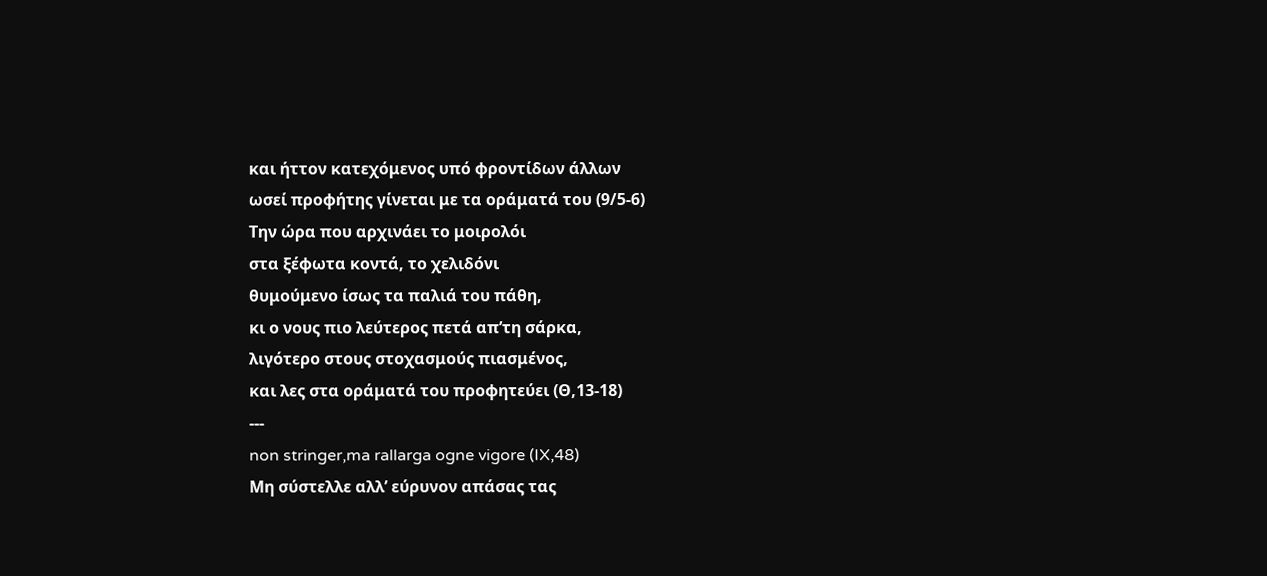και ήττον κατεχόμενος υπό φροντίδων άλλων
ωσεί προφήτης γίνεται με τα οράματά του (9/5-6)
Την ώρα που αρχινάει το μοιρολόι
στα ξέφωτα κοντά, το χελιδόνι
θυμούμενο ίσως τα παλιά του πάθη,
κι ο νους πιο λεύτερος πετά απ’τη σάρκα,
λιγότερο στους στοχασμούς πιασμένος,
και λες στα οράματά του προφητεύει (Θ,13-18)
---
non stringer,ma rallarga ogne vigore (IX,48)
Μη σύστελλε αλλ’ εύρυνον απάσας τας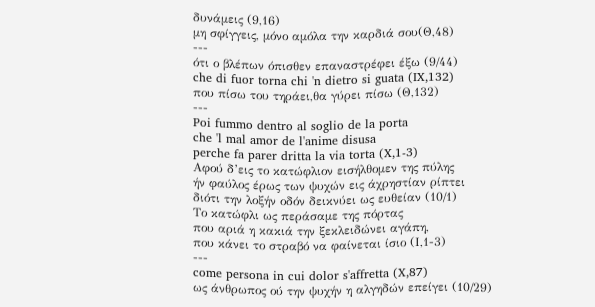δυνάμεις (9,16)
μη σφίγγεις, μόνο αμόλα την καρδιά σου(Θ,48)
---
ότι ο βλέπων όπισθεν επαναστρέφει έξω (9/44)
che di fuor torna chi 'n dietro si guata (IX,132)
που πίσω του τηράει,θα γύρει πίσω (Θ,132)
---
Poi fummo dentro al soglio de la porta
che 'l mal amor de l'anime disusa
perche fa parer dritta la via torta (X,1-3)
Αφού δ’εις το κατώφλιον εισήλθομεν της πύλης
ήν φαύλος έρως των ψυχών εις άχρηστίαν ρίπτει
διότι την λοξήν οδόν δεικνύει ως ευθείαν (10/1)
Το κατώφλι ως περάσαμε της πόρτας
που αριά η κακιά την ξεκλειδώνει αγάπη,
που κάνει το στραβό να φαίνεται ίσιο (Ι,1-3)
---
come persona in cui dolor s'affretta (X,87)
ως άνθρωπος ού την ψυχήν η αλγηδών επείγει (10/29)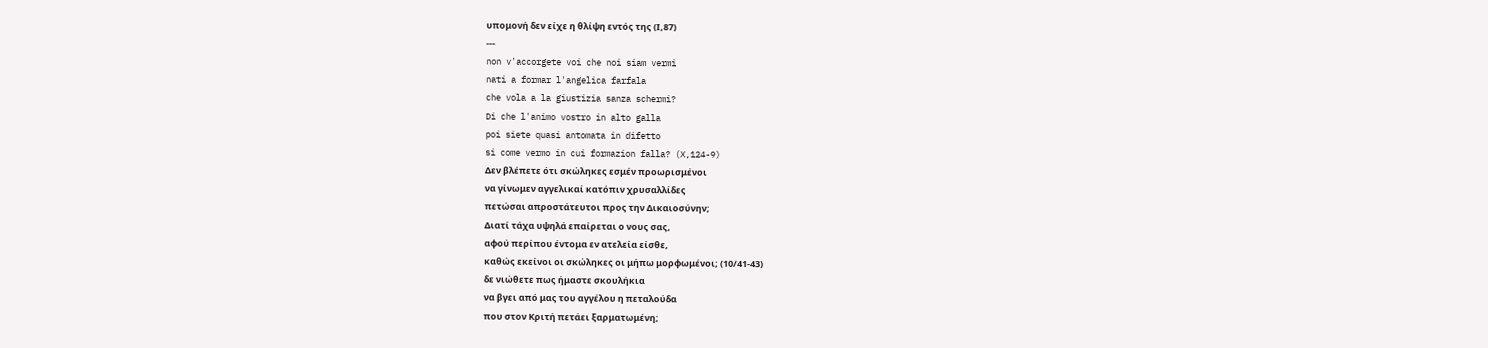υπομονή δεν είχε η θλίψη εντός της (Ι,87)
---
non v'accorgete voi che noi siam vermi
nati a formar l'angelica farfala
che vola a la giustizia sanza schermi?
Di che l'animo vostro in alto galla
poi siete quasi antomata in difetto
si come vermo in cui formazion falla? (X,124-9)
Δεν βλέπετε ότι σκώληκες εσμέν προωρισμένοι
να γίνωμεν αγγελικαί κατόπιν χρυσαλλίδες
πετώσαι απροστάτευτοι προς την Δικαιοσύνην;
Διατί τάχα υψηλά επαίρεται ο νους σας,
αφού περίπου έντομα εν ατελεία είσθε,
καθώς εκείνοι οι σκώληκες οι μήπω μορφωμένοι; (10/41-43)
δε νιώθετε πως ήμαστε σκουλήκια
να βγει από μας του αγγέλου η πεταλούδα
που στον Κριτή πετάει ξαρματωμένη;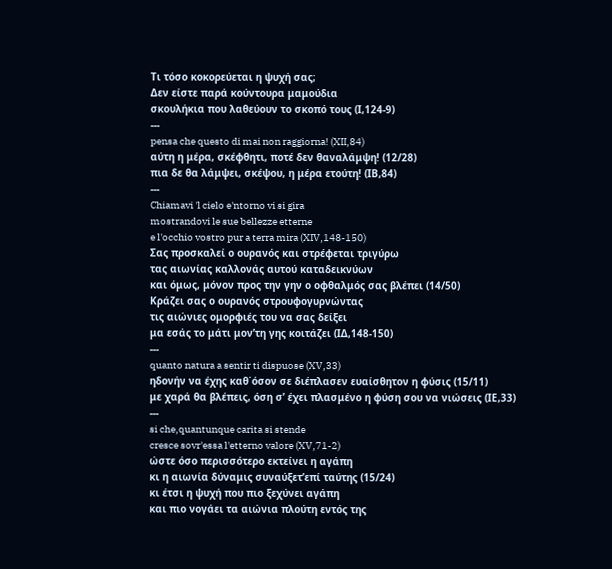Τι τόσο κοκορεύεται η ψυχή σας;
Δεν είστε παρά κούντουρα μαμούδια
σκουλήκια που λαθεύουν το σκοπό τους (Ι,124-9)
---
pensa che questo di mai non raggiorna! (XII,84)
αύτη η μέρα, σκέφθητι, ποτέ δεν θαναλάμψη! (12/28)
πια δε θα λάμψει, σκέψου, η μέρα ετούτη! (ΙΒ,84)
---
Chiamavi 'l cielo e'ntorno vi si gira
mostrandovi le sue bellezze etterne
e l'occhio vostro pur a terra mira (XIV,148-150)
Σας προσκαλεί ο ουρανός και στρέφεται τριγύρω
τας αιωνίας καλλονάς αυτού καταδεικνύων
και όμως, μόνον προς την γην ο οφθαλμός σας βλέπει (14/50)
Κράζει σας ο ουρανός στρουφογυρνώντας
τις αιώνιες ομορφιές του να σας δείξει
μα εσάς το μάτι μον’τη γης κοιτάζει (ΙΔ,148-150)
---
quanto natura a sentir ti dispuose (XV,33)
ηδονήν να έχης καθ΄όσον σε διέπλασεν ευαίσθητον η φύσις (15/11)
με χαρά θα βλέπεις, όση σ’ έχει πλασμένο η φύση σου να νιώσεις (ΙΕ,33)
---
si che,quantunque carita si stende
cresce sovr'essa l'etterno valore (XV,71-2)
ώστε όσο περισσότερο εκτείνει η αγάπη
κι η αιωνία δύναμις συναύξετ’επί ταύτης (15/24)
κι έτσι η ψυχή που πιο ξεχύνει αγάπη
και πιο νογάει τα αιώνια πλούτη εντός της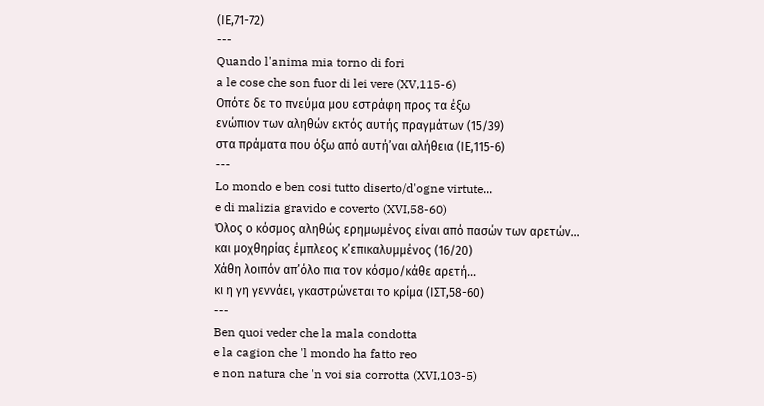(ΙΕ,71-72)
---
Quando l'anima mia torno di fori
a le cose che son fuor di lei vere (XV,115-6)
Οπότε δε το πνεύμα μου εστράφη προς τα έξω
ενώπιον των αληθών εκτός αυτής πραγμάτων (15/39)
στα πράματα που όξω από αυτή’ναι αλήθεια (ΙΕ,115-6)
---
Lo mondo e ben cosi tutto diserto/d'ogne virtute...
e di malizia gravido e coverto (XVI,58-60)
Όλος ο κόσμος αληθώς ερημωμένος είναι από πασών των αρετών…
και μοχθηρίας έμπλεος κ’επικαλυμμένος (16/20)
Χάθη λοιπόν απ’όλο πια τον κόσμο/κάθε αρετή…
κι η γη γεννάει, γκαστρώνεται το κρίμα (ΙΣΤ,58-60)
---
Ben quoi veder che la mala condotta
e la cagion che 'l mondo ha fatto reo
e non natura che 'n voi sia corrotta (XVI,103-5)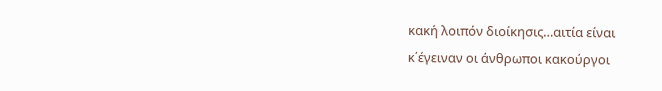κακή λοιπόν διοίκησις…αιτία είναι
κ΄έγειναν οι άνθρωποι κακούργοι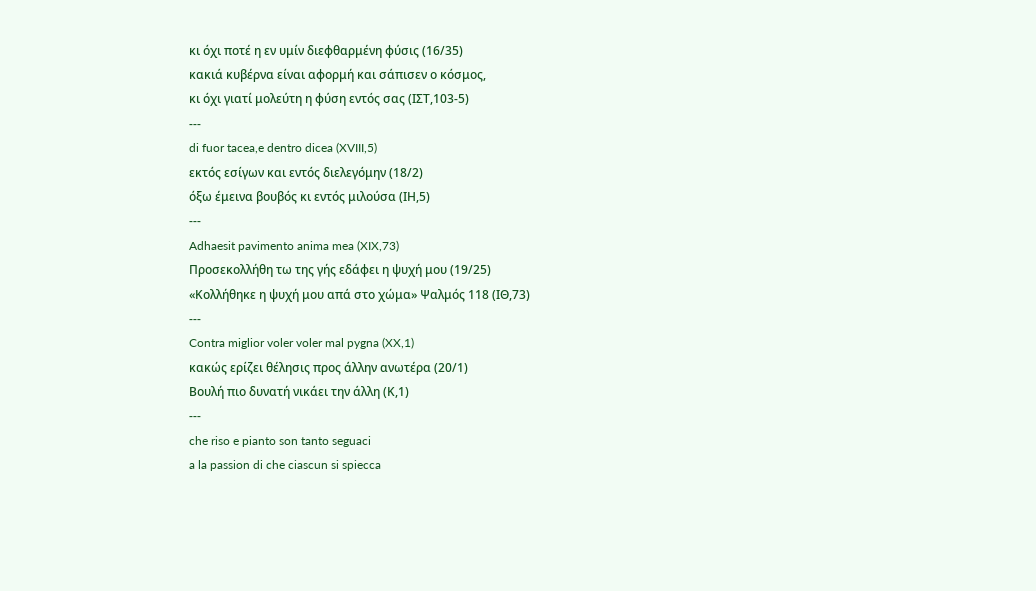κι όχι ποτέ η εν υμίν διεφθαρμένη φύσις (16/35)
κακιά κυβέρνα είναι αφορμή και σάπισεν ο κόσμος,
κι όχι γιατί μολεύτη η φύση εντός σας (ΙΣΤ,103-5)
---
di fuor tacea,e dentro dicea (XVIII,5)
εκτός εσίγων και εντός διελεγόμην (18/2)
όξω έμεινα βουβός κι εντός μιλούσα (ΙΗ,5)
---
Adhaesit pavimento anima mea (XIX,73)
Προσεκολλήθη τω της γής εδάφει η ψυχή μου (19/25)
«Κολλήθηκε η ψυχή μου απά στο χώμα» Ψαλμός 118 (ΙΘ,73)
---
Contra miglior voler voler mal pygna (XX,1)
κακώς ερίζει θέλησις προς άλλην ανωτέρα (20/1)
Βουλή πιο δυνατή νικάει την άλλη (Κ,1)
---
che riso e pianto son tanto seguaci
a la passion di che ciascun si spiecca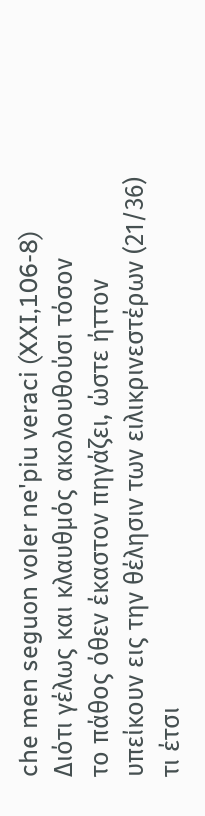che men seguon voler ne'piu veraci (XXI,106-8)
Διότι γέλως και κλαυθμός ακολουθούσι τόσον
το πάθος όθεν έκαστον πηγάζει, ώστε ήττον
υπείκουν εις την θέλησιν των ειλικρινεστέρων (21/36)
τι έτσι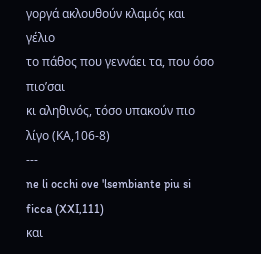γοργά ακλουθούν κλαμός και γέλιο
το πάθος που γεννάει τα, που όσο πιο’σαι
κι αληθινός, τόσο υπακούν πιο λίγο (ΚΑ,106-8)
---
ne li occhi ove 'lsembiante piu si ficca (XXI,111)
και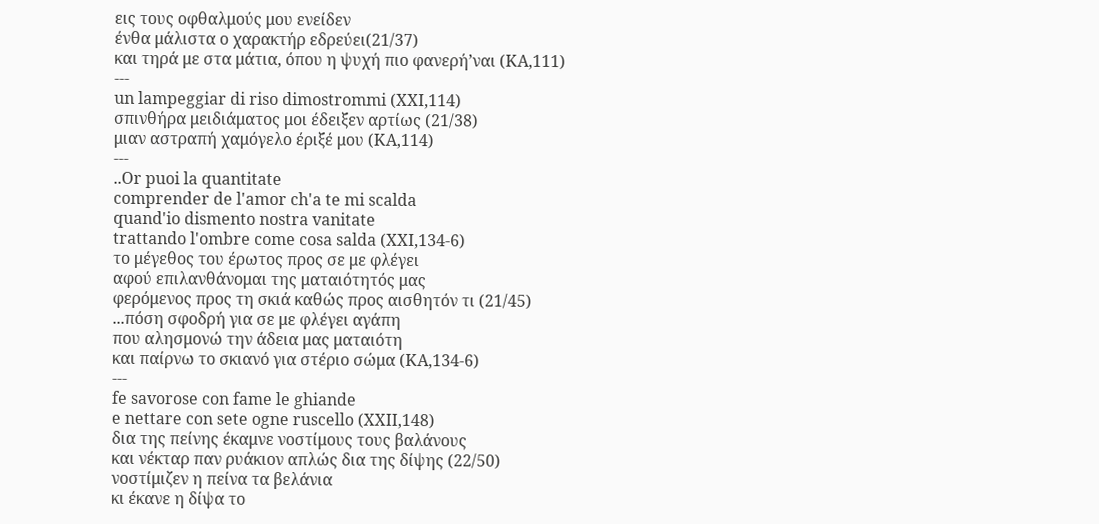εις τους οφθαλμούς μου ενείδεν
ένθα μάλιστα ο χαρακτήρ εδρεύει(21/37)
και τηρά με στα μάτια, όπου η ψυχή πιο φανερή’ναι (ΚΑ,111)
---
un lampeggiar di riso dimostrommi (XXI,114)
σπινθήρα μειδιάματος μοι έδειξεν αρτίως (21/38)
μιαν αστραπή χαμόγελο έριξέ μου (ΚΑ,114)
---
..Or puoi la quantitate
comprender de l'amor ch'a te mi scalda
quand'io dismento nostra vanitate
trattando l'ombre come cosa salda (XXI,134-6)
το μέγεθος του έρωτος προς σε με φλέγει
αφού επιλανθάνομαι της ματαιότητός μας
φερόμενος προς τη σκιά καθώς προς αισθητόν τι (21/45)
...πόση σφοδρή για σε με φλέγει αγάπη
που αλησμονώ την άδεια μας ματαιότη
και παίρνω το σκιανό για στέριο σώμα (ΚΑ,134-6)
---
fe savorose con fame le ghiande
e nettare con sete ogne ruscello (XXII,148)
δια της πείνης έκαμνε νοστίμους τους βαλάνους
και νέκταρ παν ρυάκιον απλώς δια της δίψης (22/50)
νοστίμιζεν η πείνα τα βελάνια
κι έκανε η δίψα το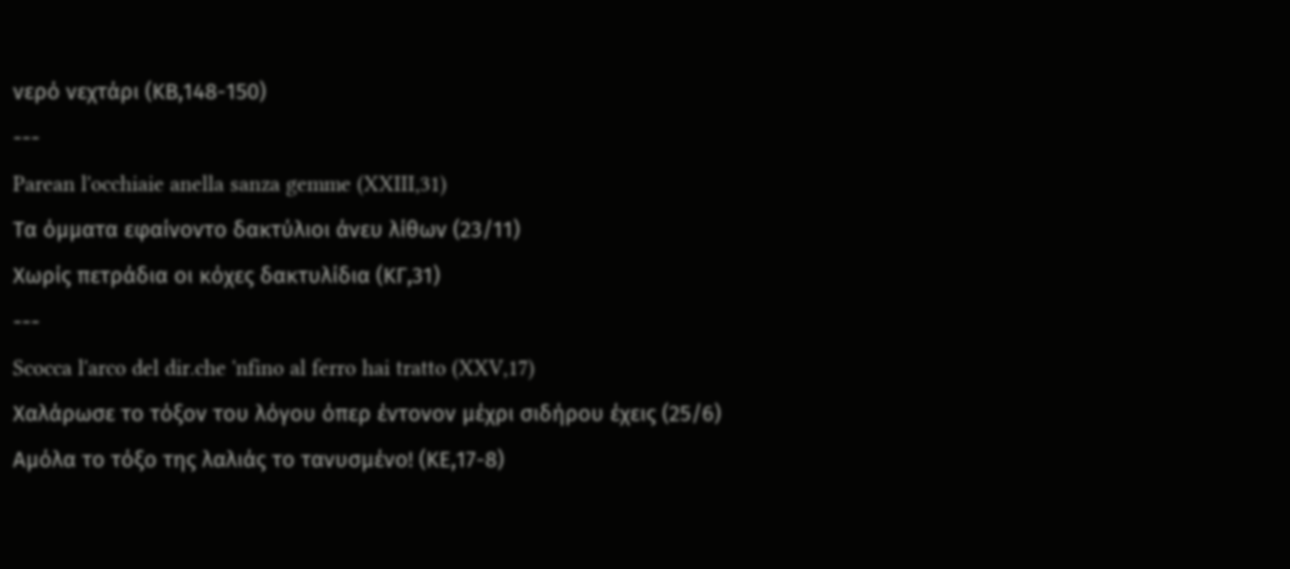νερό νεχτάρι (ΚΒ,148-150)
---
Parean l'occhiaie anella sanza gemme (XXIII,31)
Τα όμματα εφαίνοντο δακτύλιοι άνευ λίθων (23/11)
Χωρίς πετράδια οι κόχες δακτυλίδια (ΚΓ,31)
---
Scocca l'arco del dir.che 'nfino al ferro hai tratto (XXV,17)
Χαλάρωσε το τόξον του λόγου όπερ έντονον μέχρι σιδήρου έχεις (25/6)
Αμόλα το τόξο της λαλιάς το τανυσμένο! (ΚΕ,17-8)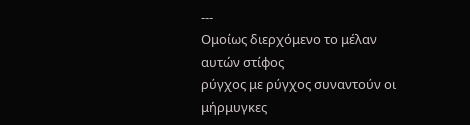---
Ομοίως διερχόμενο το μέλαν αυτών στίφος
ρύγχος με ρύγχος συναντούν οι μήρμυγκες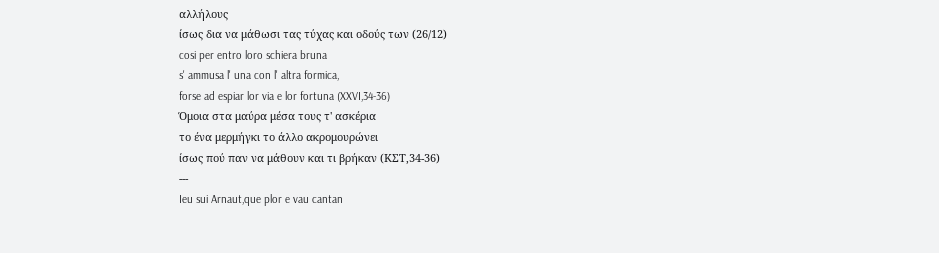αλλήλους
ίσως δια να μάθωσι τας τύχας και οδούς των (26/12)
cosi per entro loro schiera bruna
s' ammusa l' una con l' altra formica,
forse ad espiar lor via e lor fortuna (XXVI,34-36)
Όμοια στα μαύρα μέσα τους τ' ασκέρια
το ένα μερμήγκι το άλλο ακρομουρώνει
ίσως πού παν να μάθουν και τι βρήκαν (ΚΣΤ,34-36)
---
Ieu sui Arnaut,que plor e vau cantan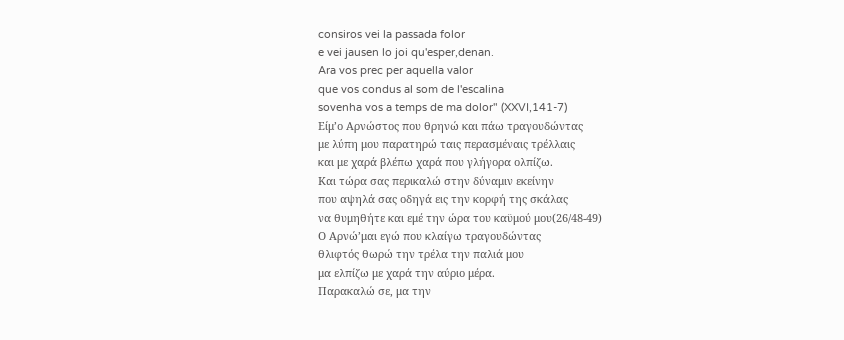consiros vei la passada folor
e vei jausen lo joi qu'esper,denan.
Ara vos prec per aquella valor
que vos condus al som de l'escalina
sovenha vos a temps de ma dolor" (XXVI,141-7)
Είμ’ο Αρνώστος που θρηνώ και πάω τραγουδώντας
με λύπη μου παρατηρώ ταις περασμέναις τρέλλαις
και με χαρά βλέπω χαρά που γλήγορα ολπίζω.
Και τώρα σας περικαλώ στην δύναμιν εκείνην
που αψηλά σας οδηγά εις την κορφή της σκάλας
να θυμηθήτε και εμέ την ώρα του καϋμού μου(26/48-49)
Ο Αρνώ’μαι εγώ που κλαίγω τραγουδώντας
θλιφτός θωρώ την τρέλα την παλιά μου
μα ελπίζω με χαρά την αύριο μέρα.
Παρακαλώ σε, μα την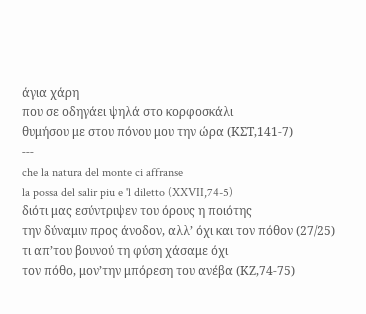άγια χάρη
που σε οδηγάει ψηλά στο κορφοσκάλι
θυμήσου με στου πόνου μου την ώρα (ΚΣΤ,141-7)
---
che la natura del monte ci affranse
la possa del salir piu e 'l diletto (XXVII,74-5)
διότι μας εσύντριψεν του όρους η ποιότης
την δύναμιν προς άνοδον, αλλ’ όχι και τον πόθον (27/25)
τι απ’του βουνού τη φύση χάσαμε όχι
τον πόθο, μον’την μπόρεση του ανέβα (ΚΖ,74-75)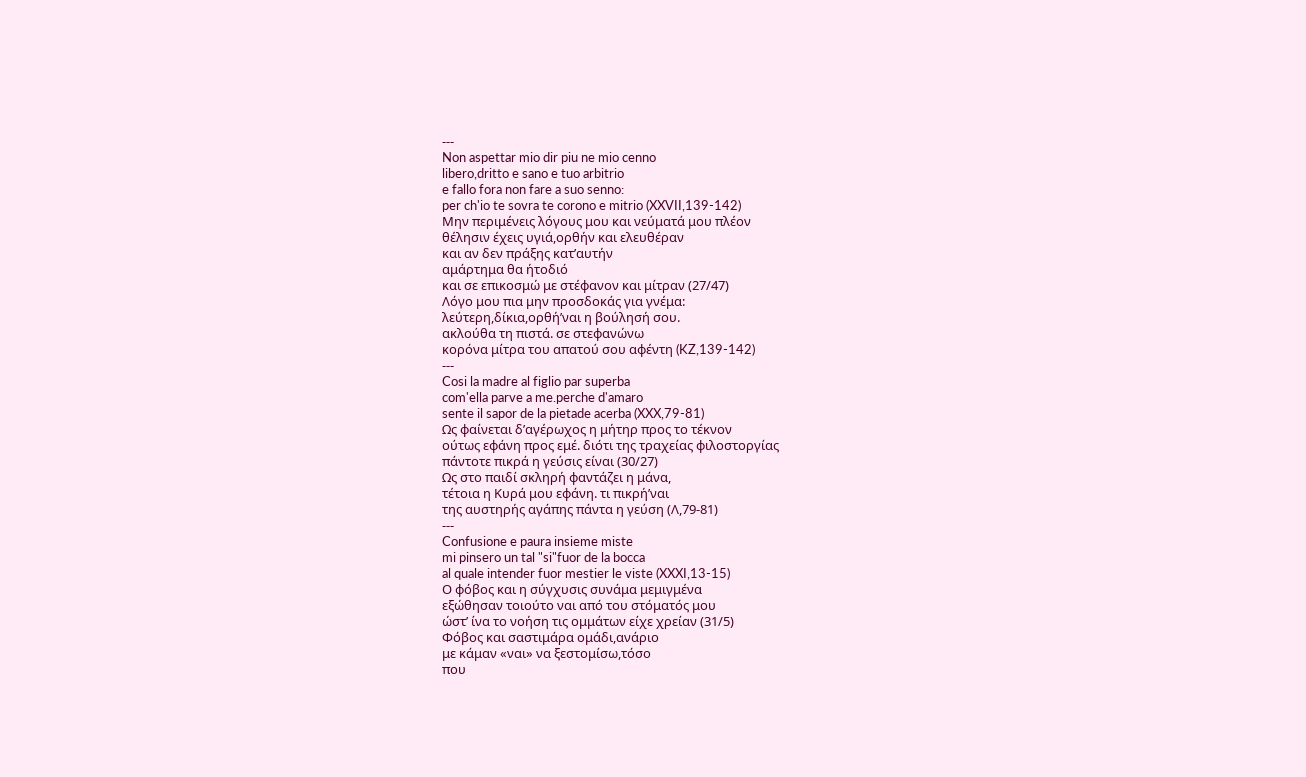---
Non aspettar mio dir piu ne mio cenno
libero,dritto e sano e tuo arbitrio
e fallo fora non fare a suo senno:
per ch'io te sovra te corono e mitrio (XXVII,139-142)
Μην περιμένεις λόγους μου και νεύματά μου πλέον
θέλησιν έχεις υγιά,ορθήν και ελευθέραν
και αν δεν πράξης κατ’αυτήν
αμάρτημα θα ήτοδιό
και σε επικοσμώ με στέφανον και μίτραν (27/47)
Λόγο μου πια μην προσδοκάς για γνέμα:
λεύτερη,δίκια,ορθή’ναι η βούλησή σου.
ακλούθα τη πιστά. σε στεφανώνω
κορόνα μίτρα του απατού σου αφέντη (KZ,139-142)
---
Cosi la madre al figlio par superba
com'ella parve a me.perche d'amaro
sente il sapor de la pietade acerba (XXX,79-81)
Ως φαίνεται δ’αγέρωχος η μήτηρ προς το τέκνον
ούτως εφάνη προς εμέ. διότι της τραχείας φιλοστοργίας
πάντοτε πικρά η γεύσις είναι (30/27)
Ως στο παιδί σκληρή φαντάζει η μάνα,
τέτοια η Κυρά μου εφάνη. τι πικρή’ναι
της αυστηρής αγάπης πάντα η γεύση (Λ,79-81)
---
Confusione e paura insieme miste
mi pinsero un tal "si"fuor de la bocca
al quale intender fuor mestier le viste (XXXI,13-15)
Ο φόβος και η σύγχυσις συνάμα μεμιγμένα
εξώθησαν τοιούτο ναι από του στόματός μου
ώστ’ ίνα το νοήση τις ομμάτων είχε χρείαν (31/5)
Φόβος και σαστιμάρα ομάδι,ανάριο
με κάμαν «ναι» να ξεστομίσω,τόσο
που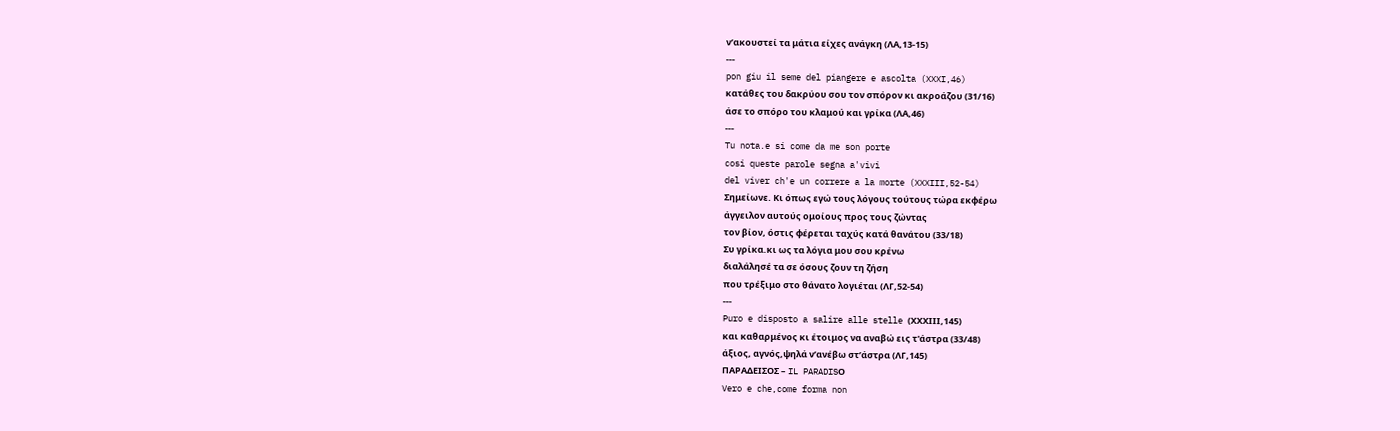ν’ακουστεί τα μάτια είχες ανάγκη (ΛΑ,13-15)
---
pon giu il seme del piangere e ascolta (XXXI,46)
κατάθες του δακρύου σου τον σπόρον κι ακροάζου (31/16)
άσε το σπόρο του κλαμού και γρίκα (ΛΑ,46)
---
Tu nota.e si come da me son porte
cosi queste parole segna a'vivi
del viver ch'e un correre a la morte (XXXIII,52-54)
Σημείωνε. Κι όπως εγώ τους λόγους τούτους τώρα εκφέρω
άγγειλον αυτούς ομοίους προς τους ζώντας
τον βίον, όστις φέρεται ταχύς κατά θανάτου (33/18)
Συ γρίκα.κι ως τα λόγια μου σου κρένω
διαλάλησέ τα σε όσους ζουν τη ζήση
που τρέξιμο στο θάνατο λογιέται (ΛΓ,52-54)
---
Puro e disposto a salire alle stelle (ΧΧΧΙΙΙ,145)
και καθαρμένος κι έτοιμος να αναβώ εις τ'άστρα (33/48)
άξιος, αγνός,ψηλά ν’ανέβω στ’άστρα (ΛΓ,145)
ΠΑΡΑΔΕΙΣΟΣ – IL PARADISΟ
Vero e che,come forma non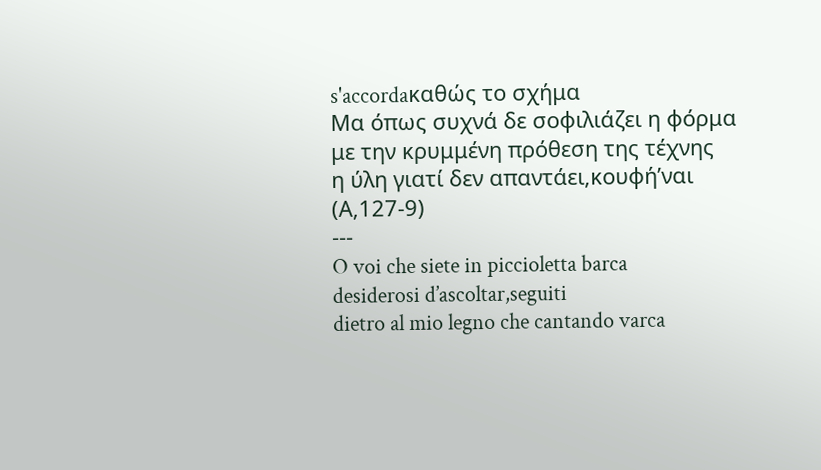s'accordaκαθώς το σχήμα
Μα όπως συχνά δε σοφιλιάζει η φόρμα
με την κρυμμένη πρόθεση της τέχνης
η ύλη γιατί δεν απαντάει,κουφή’ναι (Α,127-9)
---
O voi che siete in piccioletta barca
desiderosi d’ascoltar,seguiti
dietro al mio legno che cantando varca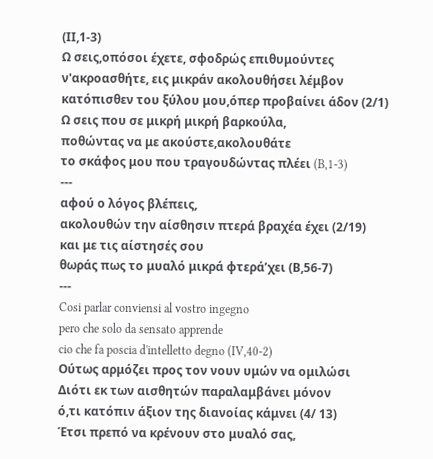(ΙΙ,1-3)
Ω σεις,οπόσοι έχετε, σφοδρώς επιθυμούντες
ν'ακροασθήτε, εις μικράν ακολουθήσει λέμβον
κατόπισθεν του ξύλου μου,όπερ προβαίνει άδον (2/1)
Ω σεις που σε μικρή μικρή βαρκούλα,
ποθώντας να με ακούστε,ακολουθάτε
το σκάφος μου που τραγουδώντας πλέει (B,1-3)
---
αφού ο λόγος βλέπεις,
ακολουθών την αίσθησιν πτερά βραχέα έχει (2/19)
και με τις αίστησές σου
θωράς πως το μυαλό μικρά φτερά’χει (Β,56-7)
---
Cosi parlar conviensi al vostro ingegno
pero che solo da sensato apprende
cio che fa poscia d'intelletto degno (IV,40-2)
Ούτως αρμόζει προς τον νουν υμών να ομιλώσι
Διότι εκ των αισθητών παραλαμβάνει μόνον
ό,τι κατόπιν άξιον της διανοίας κάμνει (4/ 13)
Έτσι πρεπό να κρένουν στο μυαλό σας,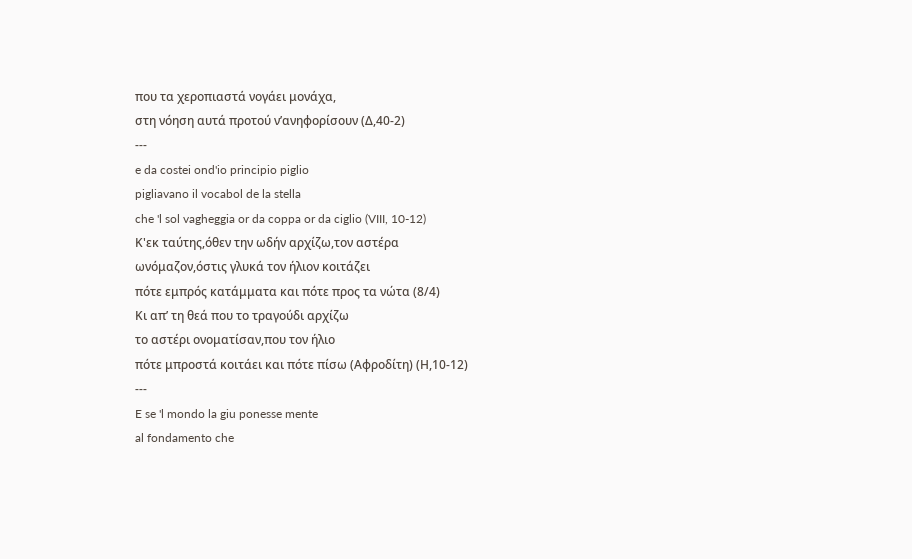που τα χεροπιαστά νογάει μονάχα,
στη νόηση αυτά προτού ν’ανηφορίσουν (Δ,40-2)
---
e da costei ond'io principio piglio
pigliavano il vocabol de la stella
che 'l sol vagheggia or da coppa or da ciglio (VIII, 10-12)
Κ'εκ ταύτης,όθεν την ωδήν αρχίζω,τον αστέρα
ωνόμαζον,όστις γλυκά τον ήλιον κοιτάζει
πότε εμπρός κατάμματα και πότε προς τα νώτα (8/4)
Κι απ’ τη θεά που το τραγούδι αρχίζω
το αστέρι ονοματίσαν,που τον ήλιο
πότε μπροστά κοιτάει και πότε πίσω (Αφροδίτη) (Η,10-12)
---
E se 'l mondo la giu ponesse mente
al fondamento che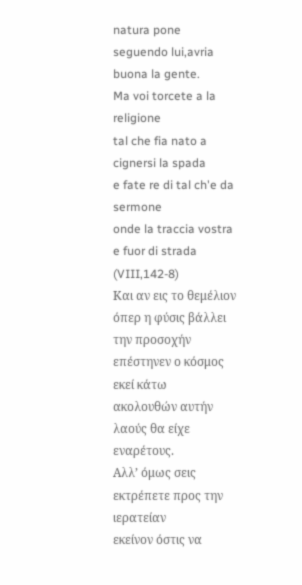natura pone
seguendo lui,avria buona la gente.
Ma voi torcete a la religione
tal che fia nato a cignersi la spada
e fate re di tal ch'e da sermone
onde la traccia vostra e fuor di strada (VIII,142-8)
Και αν εις το θεμέλιον όπερ η φύσις βάλλει
την προσοχήν επέστηνεν ο κόσμος εκεί κάτω
ακολουθών αυτήν λαούς θα είχε εναρέτους.
Αλλ’ όμως σεις εκτρέπετε προς την ιερατείαν
εκείνον όστις να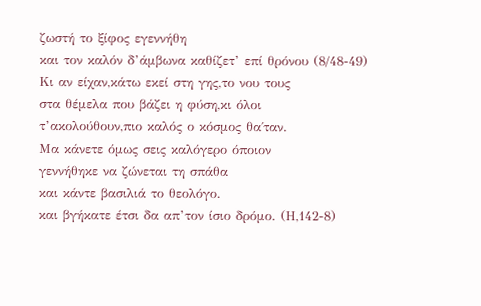ζωστή το ξίφος εγεννήθη
και τον καλόν δ’άμβωνα καθίζετ’ επί θρόνου (8/48-49)
Κι αν είχαν,κάτω εκεί στη γης,το νου τους
στα θέμελα που βάζει η φύση,κι όλοι
τ’ακολούθουν,πιο καλός ο κόσμος θα΄ταν.
Μα κάνετε όμως σεις καλόγερο όποιον
γεννήθηκε να ζώνεται τη σπάθα
και κάντε βασιλιά το θεολόγο.
και βγήκατε έτσι δα απ’τον ίσιο δρόμο. (Η,142-8)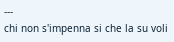---
chi non s'impenna si che la su voli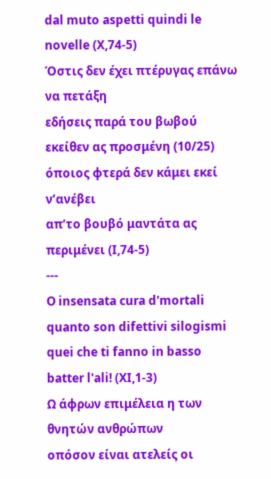dal muto aspetti quindi le novelle (X,74-5)
Όστις δεν έχει πτέρυγας επάνω να πετάξη
εδήσεις παρά του βωβού εκείθεν ας προσμένη (10/25)
όποιος φτερά δεν κάμει εκεί ν’ανέβει
απ’το βουβό μαντάτα ας περιμένει (Ι,74-5)
---
O insensata cura d'mortali
quanto son difettivi silogismi
quei che ti fanno in basso batter l'ali! (XI,1-3)
Ω άφρων επιμέλεια η των θνητών ανθρώπων
οπόσον είναι ατελείς οι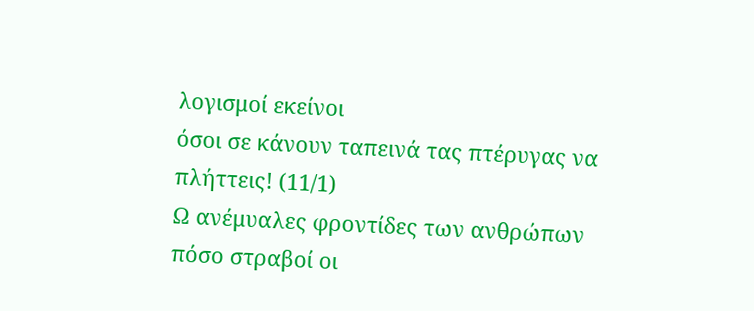λογισμοί εκείνοι
όσοι σε κάνουν ταπεινά τας πτέρυγας να πλήττεις! (11/1)
Ω ανέμυαλες φροντίδες των ανθρώπων
πόσο στραβοί οι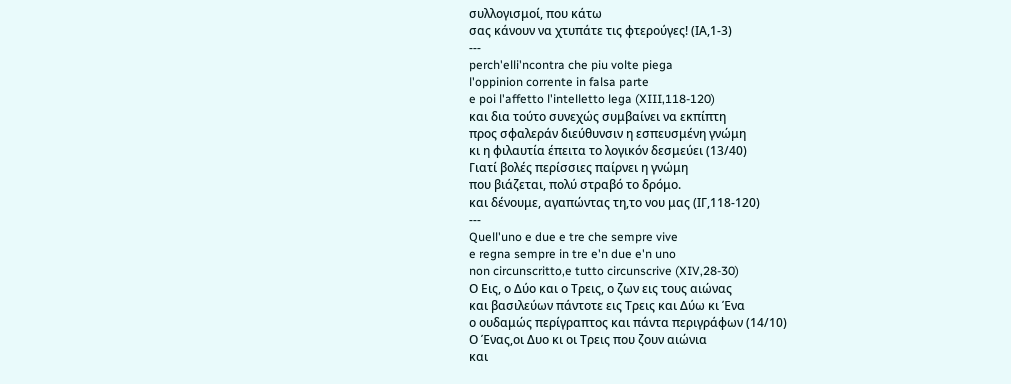συλλογισμοί, που κάτω
σας κάνουν να χτυπάτε τις φτερούγες! (ΙΑ,1-3)
---
perch'elli'ncontra che piu volte piega
l'oppinion corrente in falsa parte
e poi l'affetto l'intelletto lega (XIII,118-120)
και δια τούτο συνεχώς συμβαίνει να εκπίπτη
προς σφαλεράν διεύθυνσιν η εσπευσμένη γνώμη
κι η φιλαυτία έπειτα το λογικόν δεσμεύει (13/40)
Γιατί βολές περίσσιες παίρνει η γνώμη
που βιάζεται, πολύ στραβό το δρόμο.
και δένουμε, αγαπώντας τη,το νου μας (ΙΓ,118-120)
---
Quell'uno e due e tre che sempre vive
e regna sempre in tre e'n due e'n uno
non circunscritto,e tutto circunscrive (XIV,28-30)
Ο Εις, ο Δύο και ο Τρεις, ο ζων εις τους αιώνας
και βασιλεύων πάντοτε εις Τρεις και Δύω κι Ένα
ο ουδαμώς περίγραπτος και πάντα περιγράφων (14/10)
Ο Ένας,οι Δυο κι οι Τρεις που ζουν αιώνια
και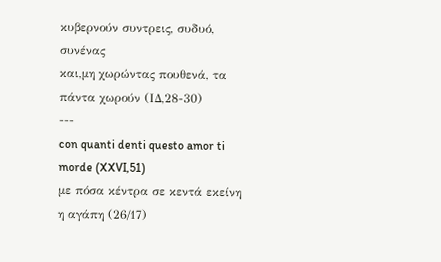κυβερνούν συντρεις, συδυό, συνένας
και,μη χωρώντας πουθενά, τα πάντα χωρούν (ΙΔ,28-30)
---
con quanti denti questo amor ti morde (XXVI,51)
με πόσα κέντρα σε κεντά εκείνη η αγάπη (26/17)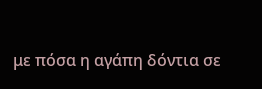με πόσα η αγάπη δόντια σε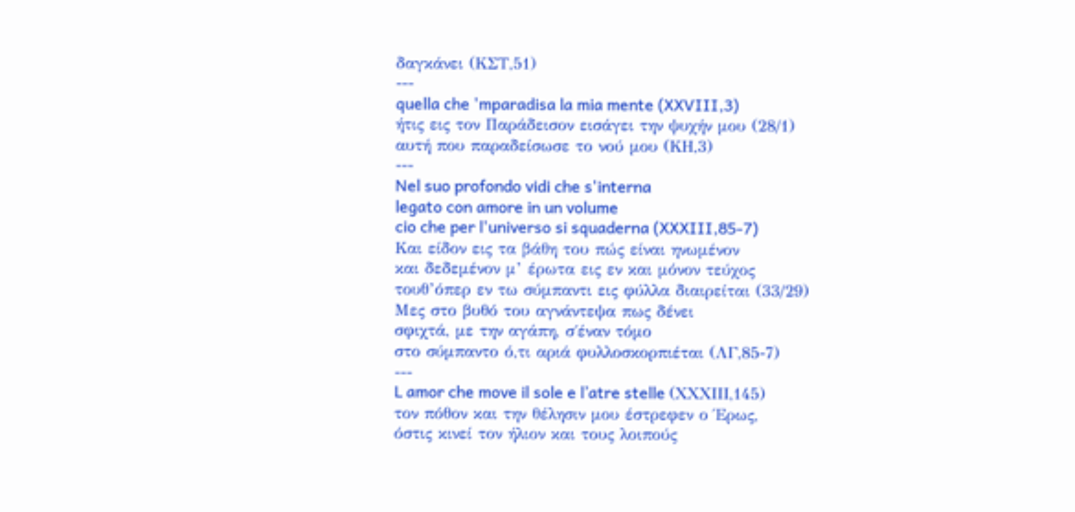δαγκάνει (ΚΣΤ,51)
---
quella che 'mparadisa la mia mente (XXVIII,3)
ήτις εις τον Παράδεισον εισάγει την ψυχήν μου (28/1)
αυτή που παραδείσωσε το νού μου (ΚΗ,3)
---
Nel suo profondo vidi che s'interna
legato con amore in un volume
cio che per l'universo si squaderna (XXXIII,85-7)
Και είδον εις τα βάθη του πώς είναι ηνωμένον
και δεδεμένον μ’ έρωτα εις εν και μόνον τεύχος
τουθ’όπερ εν τω σύμπαντι εις φύλλα διαιρείται (33/29)
Μες στο βυθό του αγνάντεψα πως δένει
σφιχτά, με την αγάπη, σ΄έναν τόμο
στο σύμπαντο ό,τι αριά φυλλοσκορπιέται (ΛΓ,85-7)
---
L amor che move il sole e l’atre stelle (ΧΧΧΙΙΙ,145)
τον πόθον και την θέλησιν μου έστρεφεν ο Έρως,
όστις κινεί τον ήλιον και τους λοιπούς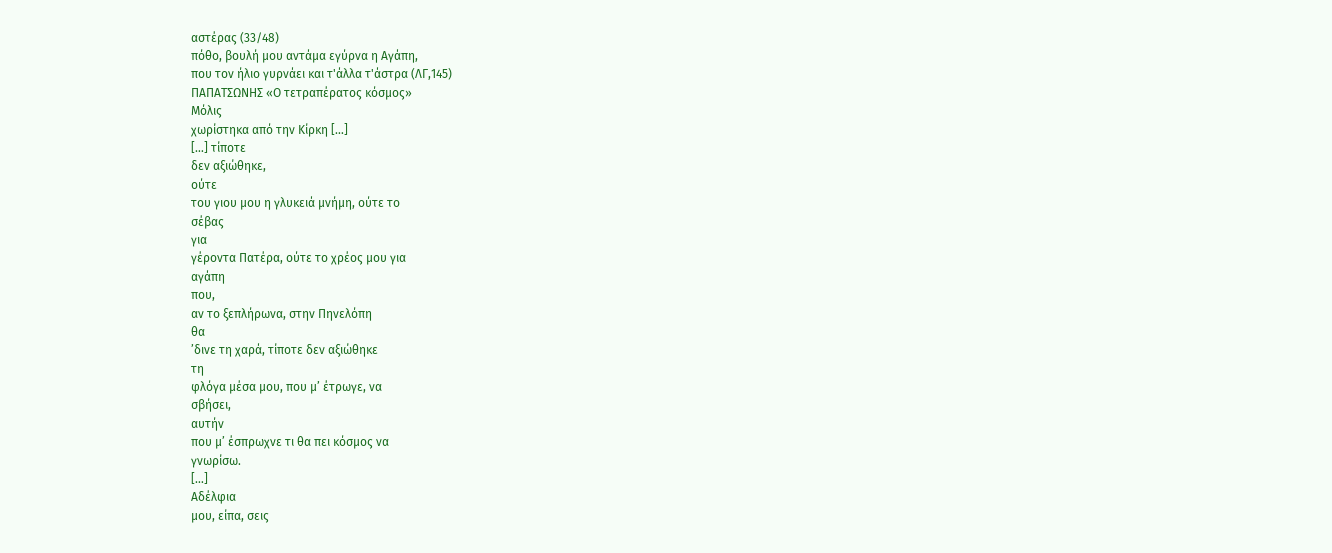αστέρας (33/48)
πόθο, βουλή μου αντάμα εγύρνα η Αγάπη,
που τον ήλιο γυρνάει και τ'άλλα τ'άστρα (ΛΓ,145)
ΠΑΠΑΤΣΩΝΗΣ «Ο τετραπέρατος κόσμος»
Μόλις
χωρίστηκα από την Κίρκη […]
[…] τίποτε
δεν αξιώθηκε,
ούτε
του γιου μου η γλυκειά μνήμη, ούτε το
σέβας
για
γέροντα Πατέρα, ούτε το χρέος μου για
αγάπη
που,
αν το ξεπλήρωνα, στην Πηνελόπη
θα
’δινε τη χαρά, τίποτε δεν αξιώθηκε
τη
φλόγα μέσα μου, που μ’ έτρωγε, να
σβήσει,
αυτήν
που μ’ έσπρωχνε τι θα πει κόσμος να
γνωρίσω.
[…]
Αδέλφια
μου, είπα, σεις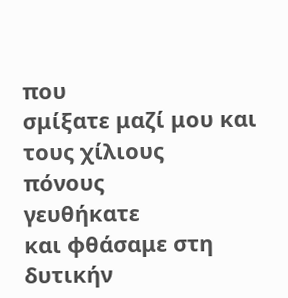που
σμίξατε μαζί μου και τους χίλιους
πόνους
γευθήκατε
και φθάσαμε στη δυτικήν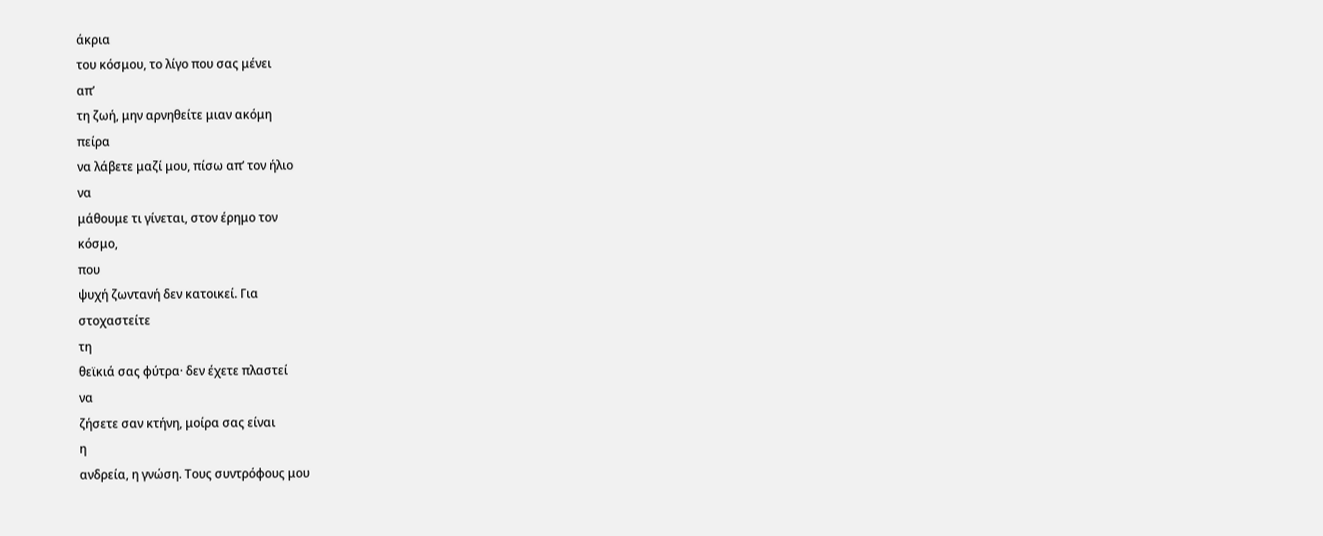άκρια
του κόσμου, το λίγο που σας μένει
απ’
τη ζωή, μην αρνηθείτε μιαν ακόμη
πείρα
να λάβετε μαζί μου, πίσω απ’ τον ήλιο
να
μάθουμε τι γίνεται, στον έρημο τον
κόσμο,
που
ψυχή ζωντανή δεν κατοικεί. Για
στοχαστείτε
τη
θεϊκιά σας φύτρα· δεν έχετε πλαστεί
να
ζήσετε σαν κτήνη, μοίρα σας είναι
η
ανδρεία, η γνώση. Τους συντρόφους μου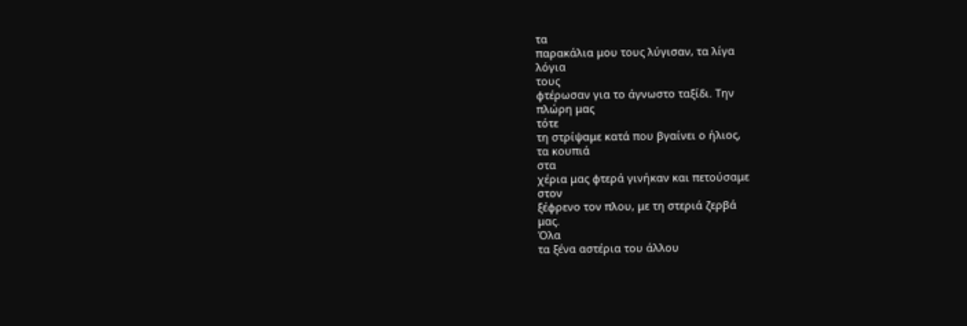τα
παρακάλια μου τους λύγισαν, τα λίγα
λόγια
τους
φτέρωσαν για το άγνωστο ταξίδι. Την
πλώρη μας
τότε
τη στρίψαμε κατά που βγαίνει ο ήλιος,
τα κουπιά
στα
χέρια μας φτερά γινήκαν και πετούσαμε
στον
ξέφρενο τον πλου, με τη στεριά ζερβά
μας.
Όλα
τα ξένα αστέρια του άλλου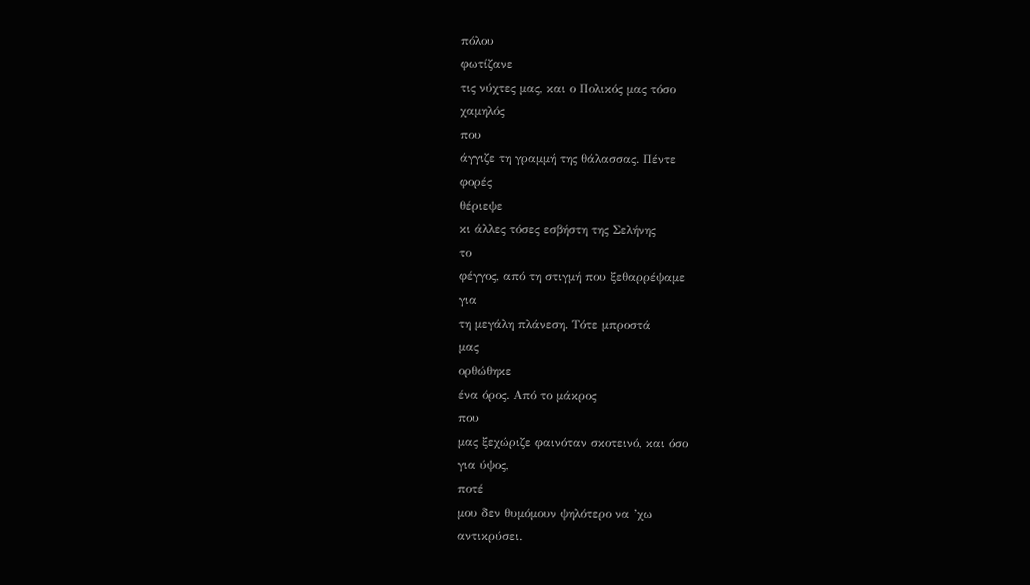πόλου
φωτίζανε
τις νύχτες μας, και ο Πολικός μας τόσο
χαμηλός
που
άγγιζε τη γραμμή της θάλασσας. Πέντε
φορές
θέριεψε
κι άλλες τόσες εσβήστη της Σελήνης
το
φέγγος, από τη στιγμή που ξεθαρρέψαμε
για
τη μεγάλη πλάνεση. Τότε μπροστά
μας
ορθώθηκε
ένα όρος. Από το μάκρος
που
μας ξεχώριζε φαινόταν σκοτεινό, και όσο
για ύψος,
ποτέ
μου δεν θυμόμουν ψηλότερο να ’χω
αντικρύσει.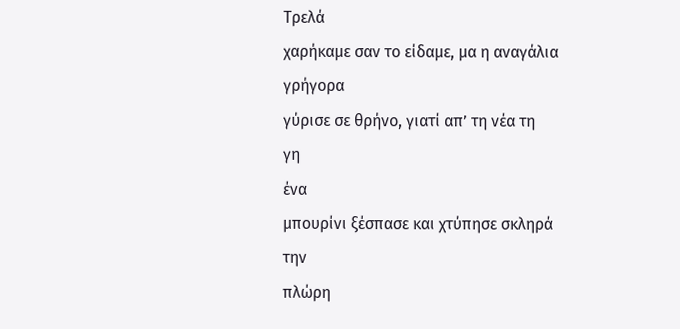Τρελά
χαρήκαμε σαν το είδαμε, μα η αναγάλια
γρήγορα
γύρισε σε θρήνο, γιατί απ’ τη νέα τη
γη
ένα
μπουρίνι ξέσπασε και χτύπησε σκληρά
την
πλώρη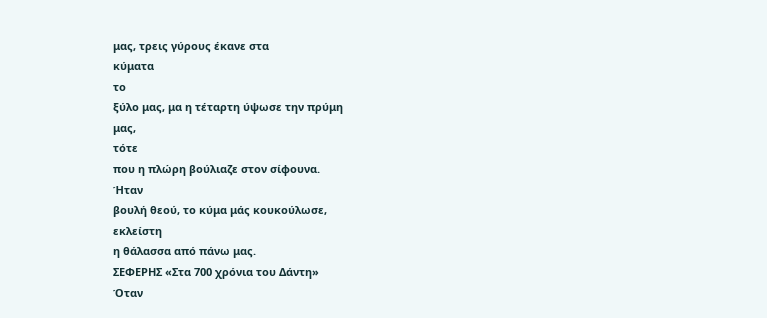μας, τρεις γύρους έκανε στα
κύματα
το
ξύλο μας, μα η τέταρτη ύψωσε την πρύμη
μας,
τότε
που η πλώρη βούλιαζε στον σίφουνα.
Ήταν
βουλή θεού, το κύμα μάς κουκούλωσε,
εκλείστη
η θάλασσα από πάνω μας.
ΣΕΦΕΡΗΣ «Στα 700 χρόνια του Δάντη»
Όταν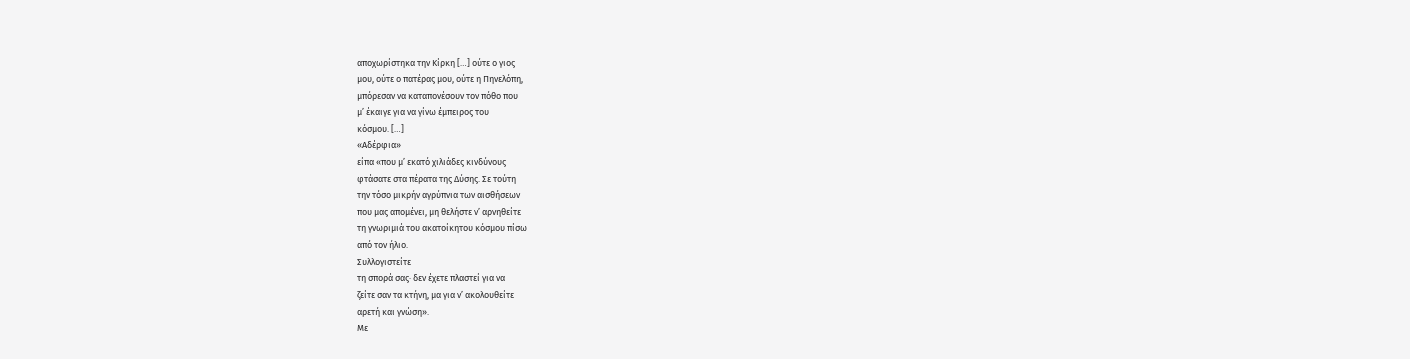αποχωρίστηκα την Κίρκη […] ούτε ο γιος
μου, ούτε ο πατέρας μου, ούτε η Πηνελόπη,
μπόρεσαν να καταπονέσουν τον πόθο που
μ’ έκαιγε για να γίνω έμπειρος του
κόσμου. […]
«Αδέρφια»
είπα «που μ’ εκατό χιλιάδες κινδύνους
φτάσατε στα πέρατα της Δύσης. Σε τούτη
την τόσο μικρήν αγρύπνια των αισθήσεων
που μας απομένει, μη θελήστε ν’ αρνηθείτε
τη γνωριμιά του ακατοίκητου κόσμου πίσω
από τον ήλιο.
Συλλογιστείτε
τη σπορά σας· δεν έχετε πλαστεί για να
ζείτε σαν τα κτήνη, μα για ν’ ακολουθείτε
αρετή και γνώση».
Με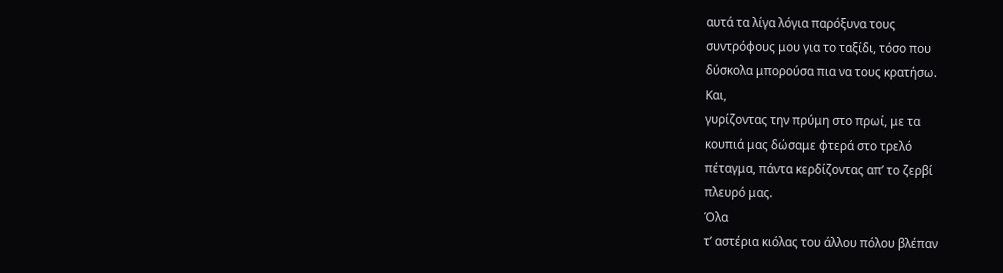αυτά τα λίγα λόγια παρόξυνα τους
συντρόφους μου για το ταξίδι, τόσο που
δύσκολα μπορούσα πια να τους κρατήσω.
Και,
γυρίζοντας την πρύμη στο πρωί, με τα
κουπιά μας δώσαμε φτερά στο τρελό
πέταγμα, πάντα κερδίζοντας απ’ το ζερβί
πλευρό μας.
Όλα
τ’ αστέρια κιόλας του άλλου πόλου βλέπαν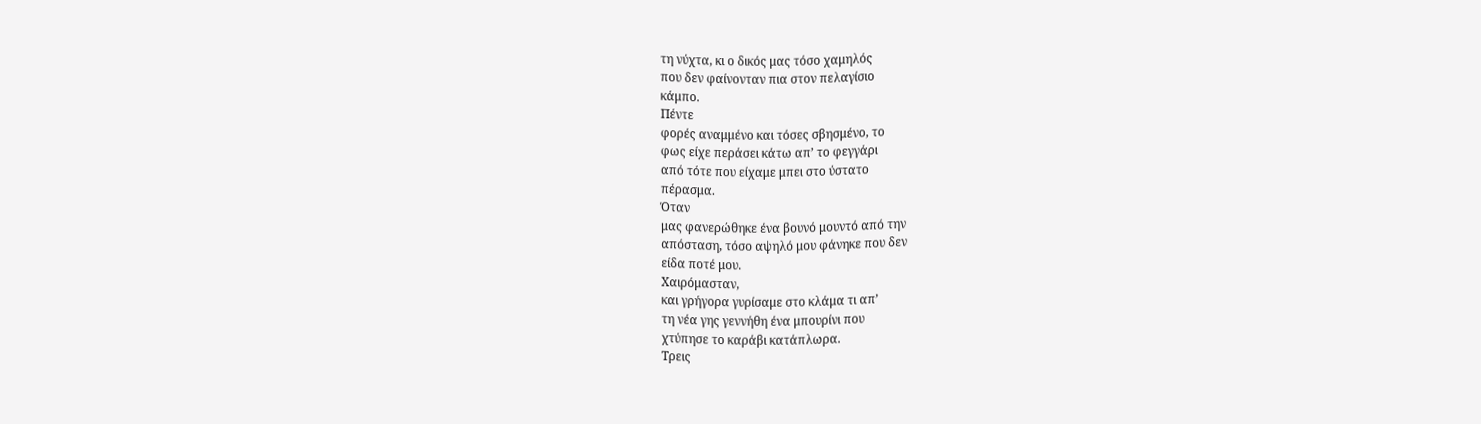τη νύχτα, κι ο δικός μας τόσο χαμηλός
που δεν φαίνονταν πια στον πελαγίσιο
κάμπο.
Πέντε
φορές αναμμένο και τόσες σβησμένο, το
φως είχε περάσει κάτω απ’ το φεγγάρι
από τότε που είχαμε μπει στο ύστατο
πέρασμα.
Όταν
μας φανερώθηκε ένα βουνό μουντό από την
απόσταση, τόσο αψηλό μου φάνηκε που δεν
είδα ποτέ μου.
Χαιρόμασταν,
και γρήγορα γυρίσαμε στο κλάμα τι απ’
τη νέα γης γεννήθη ένα μπουρίνι που
χτύπησε το καράβι κατάπλωρα.
Τρεις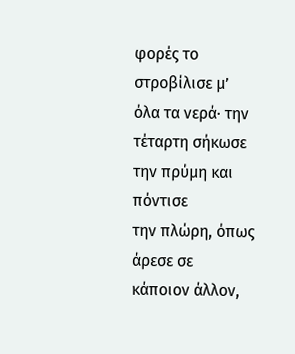φορές το στροβίλισε μ’ όλα τα νερά· την
τέταρτη σήκωσε την πρύμη και πόντισε
την πλώρη, όπως άρεσε σε κάποιον άλλον,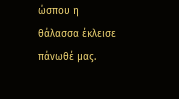ώσπου η θάλασσα έκλεισε πάνωθέ μας.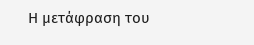Η μετάφραση του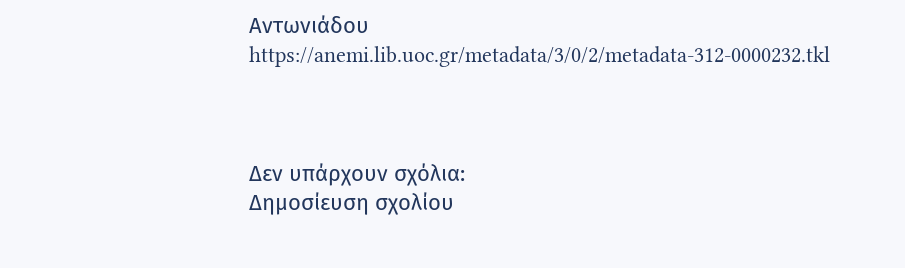Αντωνιάδου
https://anemi.lib.uoc.gr/metadata/3/0/2/metadata-312-0000232.tkl



Δεν υπάρχουν σχόλια:
Δημοσίευση σχολίου